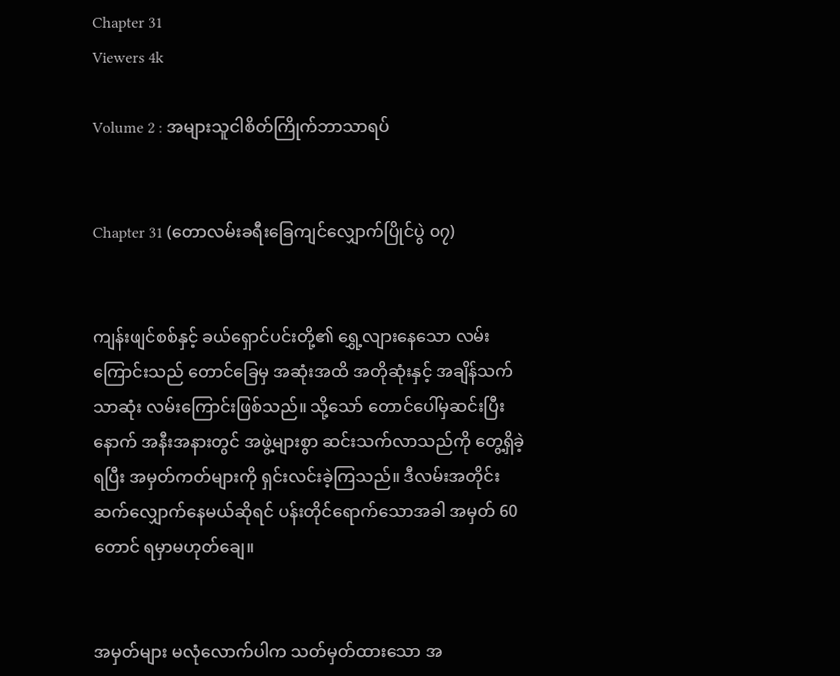Chapter 31
Viewers 4k

Volume 2 : အများသူငါစိတ်ကြိုက်ဘာသာရပ်


Chapter 31 (တောလမ်းခရီးခြေကျင်လျှောက်ပြိုင်ပွဲ ၀၇)


ကျန်းဖျင်စစ်နှင့် ခယ်ရှောင်ပင်းတို့၏ ရွှေ့လျားနေသော လမ်းကြောင်းသည် တောင်ခြေမှ အဆုံးအထိ အတိုဆုံးနှင့် အချိန်သက်သာဆုံး လမ်းကြောင်းဖြစ်သည်။ သို့သော် တောင်ပေါ်မှဆင်းပြီးနောက် အနီးအနားတွင် အဖွဲ့များစွာ ဆင်းသက်လာသည်ကို တွေ့ရှိခဲ့ရပြီး အမှတ်ကတ်များကို ရှင်းလင်းခဲ့ကြသည်။ ဒီလမ်းအတိုင်း ဆက်လျှောက်နေမယ်ဆိုရင် ပန်းတိုင်ရောက်သောအခါ အမှတ် 60 တောင် ရမှာမဟုတ်ချေ။


အမှတ်များ မလုံလောက်ပါက သတ်မှတ်ထားသော အ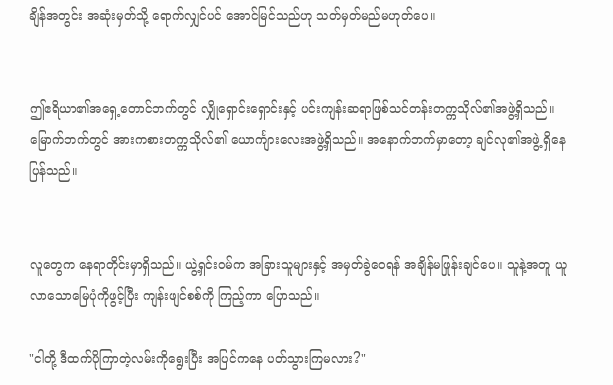ချိန်အတွင်း အဆုံးမှတ်သို့ ရောက်လျှင်ပင် အောင်မြင်သည်ဟု သတ်မှတ်မည်မဟုတ်ပေ။


ဤဧရိယာ၏အရှေ့တောင်ဘက်တွင် လျှိုရှောင်းရှောင်းနှင့် ပင်းကျန်းဆရာဖြစ်သင်တန်းတက္ကသိုလ်၏အဖွဲ့ရှိသည်။ မြောက်ဘက်တွင် အားကစားတက္ကသိုလ်၏ ယောင်္ကျားလေးအဖွဲ့ရှိသည်။ အနောက်ဘက်မှာတော့ ချင်လု၏အဖွဲ့ ရှိနေပြန်သည်။


လူတွေက နေရာတိုင်းမှာရှိသည်။ ယွဲ့ရှင်းဝမ်က အခြားသူများနှင့် အမှတ်ခွဲဝေရန် အချိန်မဖြုန်းချင်ပေ။ သူနဲ့အတူ ယူလာသောမြေပုံကိုဖွင့်ပြီး ကျန်းဖျင်စစ်ကို ကြည့်ကာ ပြောသည်။

"ငါတို့ ဒီထက်ပိုကြာတဲ့လမ်းကိုရွေးပြီး အပြင်ကနေ ပတ်သွားကြမလား?"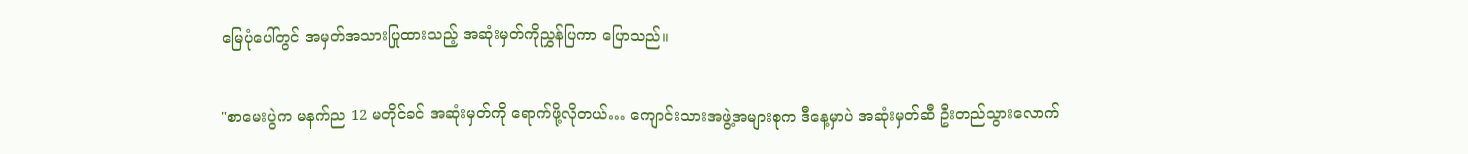မြေပုံပေါ်တွင် အမှတ်အသားပြုထားသည့် အဆုံးမှတ်ကိုညွှန်ပြကာ ပြောသည်။

"စာမေးပွဲက မနက်ည 12 မတိုင်ခင် အဆုံးမှတ်ကို ရောက်ဖို့လိုတယ်… ကျောင်းသားအဖွဲ့အများစုက ဒီနေ့မှာပဲ အဆုံးမှတ်ဆီ ဦးတည်သွားလောက်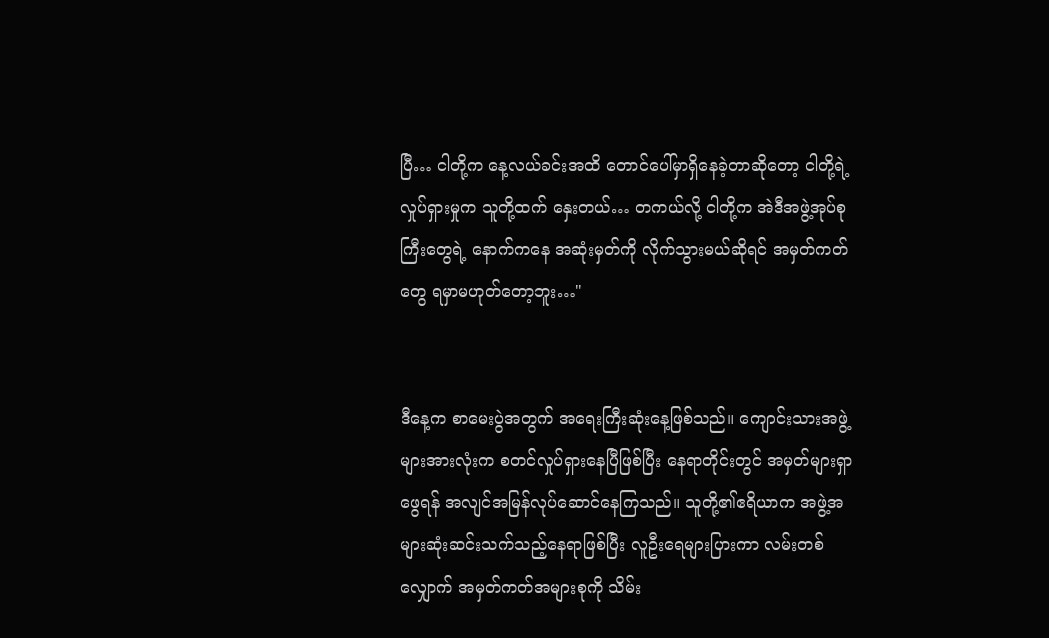ပြီ… ငါတို့က နေ့လယ်ခင်းအထိ တောင်ပေါ်မှာရှိနေခဲ့တာဆိုတော့ ငါတို့ရဲ့လှုပ်ရှားမှုက သူတို့ထက် နှေးတယ်… တကယ်လို့ ငါတို့က အဲဒီအဖွဲ့အုပ်စုကြီးတွေရဲ့ နောက်ကနေ အဆုံးမှတ်ကို လိုက်သွားမယ်ဆိုရင် အမှတ်ကတ်တွေ ရမှာမဟုတ်တော့ဘူး…"


ဒီနေ့က စာမေးပွဲအတွက် အရေးကြီးဆုံးနေ့ဖြစ်သည်။ ကျောင်းသားအဖွဲ့များအားလုံးက စတင်လှုပ်ရှားနေပြီဖြစ်ပြီး နေရာတိုင်းတွင် အမှတ်များရှာဖွေရန် အလျင်အမြန်လုပ်ဆောင်နေကြသည်။ သူတို့၏ဧရိယာက အဖွဲ့အများဆုံးဆင်းသက်သည့်နေရာဖြစ်ပြီး လူဦးရေများပြားကာ လမ်းတစ်လျှောက် အမှတ်ကတ်အများစုကို သိမ်း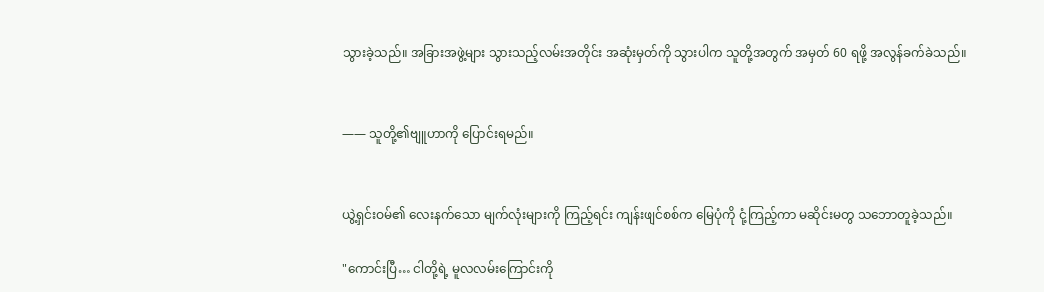သွားခဲ့သည်။ အခြားအဖွဲ့များ သွားသည့်လမ်းအတိုင်း အဆုံးမှတ်ကို သွားပါက သူတို့အတွက် အမှတ် 60 ရဖို့ အလွန်ခက်ခဲသည်။


—— သူတို့၏ဗျူဟာကို ပြောင်းရမည်။


ယွဲ့ရှင်းဝမ်၏ လေးနက်သော မျက်လုံးများကို ကြည့်ရင်း ကျန်းဖျင်စစ်က မြေပုံကို ငုံ့ကြည့်ကာ မဆိုင်းမတွ သဘောတူခဲ့သည်။

"ကောင်းပြီ… ငါတို့ရဲ့ မူလလမ်းကြောင်းကို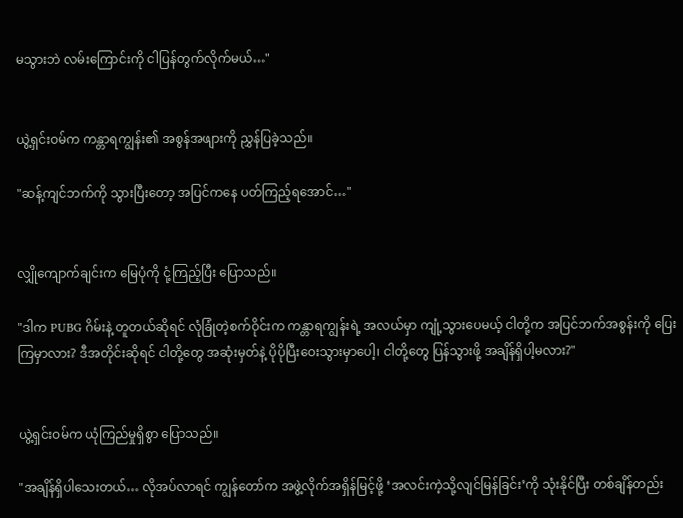မသွားဘဲ လမ်းကြောင်းကို ငါပြန်တွက်လိုက်မယ်…"


ယွဲ့ရှင်းဝမ်က ကန္တာရကျွန်း၏ အစွန်အဖျားကို ညွှန်ပြခဲ့သည်။

"ဆန့်ကျင်ဘက်ကို သွားပြီးတော့ အပြင်ကနေ ပတ်ကြည့်ရအောင်…"


လျှိုကျောက်ချင်းက မြေပုံကို ငုံ့ကြည့်ပြီး ပြောသည်။

"ဒါက PUBG ဂိမ်းနဲ့ တူတယ်ဆိုရင် လုံခြုံတဲ့စက်ဝိုင်းက ကန္တာရကျွန်းရဲ့ အလယ်မှာ ကျုံ့သွားပေမယ့် ငါတို့က အပြင်ဘက်အစွန်းကို ပြေးကြမှာလား? ဒီအတိုင်းဆိုရင် ငါတို့တွေ အဆုံးမှတ်နဲ့ ပိုပိုပြီးဝေးသွားမှာပေါ့၊ ငါတို့တွေ ပြန်သွားဖို့ အချိန်ရှိပါ့မလား?"


ယွဲ့ရှင်းဝမ်က ယုံကြည်မှုရှိစွာ ပြောသည်။

"အချိန်ရှိပါသေးတယ်… လိုအပ်လာရင် ကျွန်တော်က အဖွဲ့လိုက်အရှိန်မြင့်ဖို့ ‘အလင်းကဲ့သို့လျင်မြန်ခြင်း’ကို သုံးနိုင်ပြီး တစ်ချိန်တည်း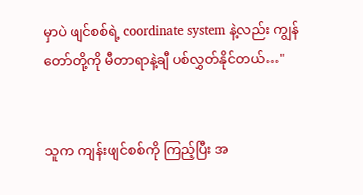မှာပဲ ဖျင်စစ်ရဲ့ coordinate system နဲ့လည်း ကျွန်တော်တို့ကို မီတာရာနဲ့ချီ ပစ်လွှတ်နိုင်တယ်…"


သူက ကျန်းဖျင်စစ်ကို ကြည့်ပြီး အ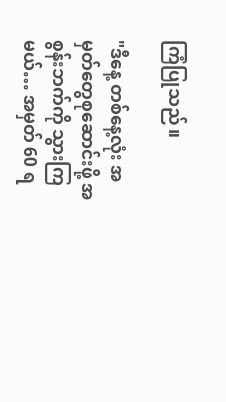ကြံပြုသည်။

"ဒီနေ့ တစ်နေ့လုံး အမှတ်တွေစုဆောင်းဖို့ အစွန်းဘက်ကို သွားကြမယ်… အမှတ် 60 ရ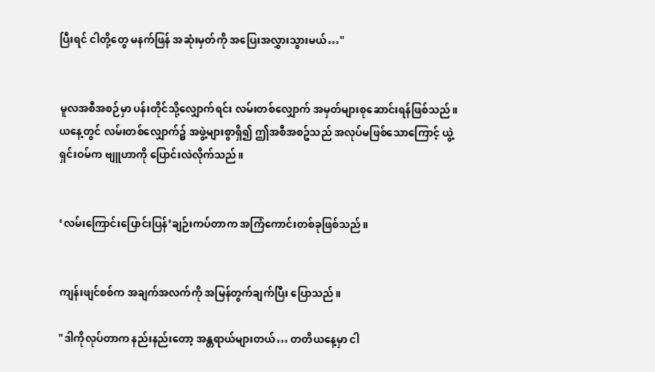ပြီးရင် ငါတို့တွေ မနက်ဖြန် အဆုံးမှတ်ကို အပြေးအလွှားသွားမယ်…"


မူလအစီအစဉ်မှာ ပန်းတိုင်သို့လျှောက်ရင်း လမ်းတစ်လျှောက် အမှတ်များစုဆောင်းရန်ဖြစ်သည်။ ယနေ့တွင် လမ်းတစ်လျှောက်၌ အဖွဲ့များစွာရှိ၍ ဤအစီအစဥ်သည် အလုပ်မဖြစ်သောကြောင့် ယွဲ့ရှင်းဝမ်က ဗျူဟာကို ပြောင်းလဲလိုက်သည်။


‘လမ်းကြောင်းပြောင်းပြန်’ချဉ်းကပ်တာက အကြံကောင်းတစ်ခုဖြစ်သည်။


ကျန်းဖျင်စစ်က အချက်အလက်ကို အမြန်တွက်ချက်ပြီး ပြောသည်။

"ဒါကိုလုပ်တာက နည်းနည်းတော့ အန္တရာယ်များတယ်… တတိယနေ့မှာ ငါ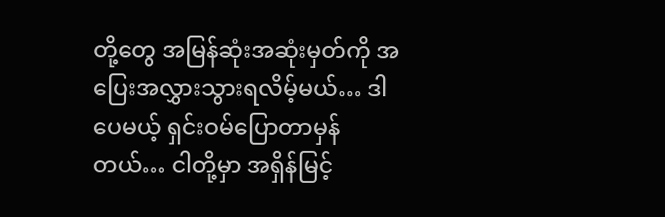တို့တွေ အမြန်ဆုံးအဆုံးမှတ်ကို အပြေးအလွှားသွားရလိမ့်မယ်… ဒါပေမယ့် ရှင်းဝမ်ပြောတာမှန်တယ်… ငါတို့မှာ အရှိန်မြင့်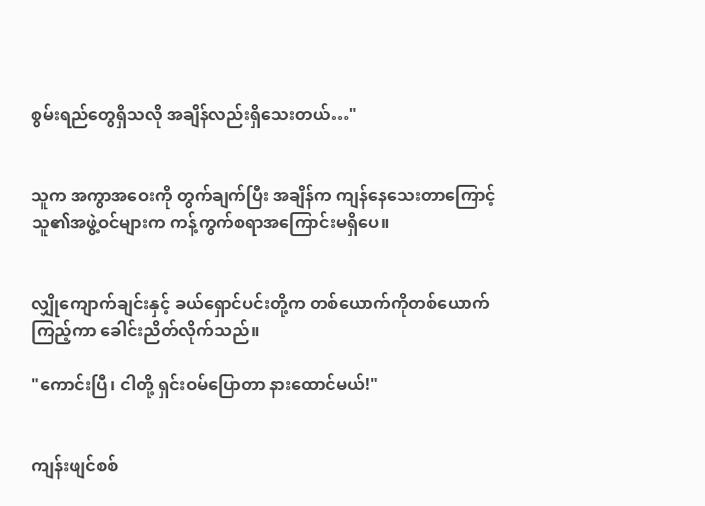စွမ်းရည်တွေရှိသလို အချိန်လည်းရှိသေးတယ်…"


သူက အကွာအဝေးကို တွက်ချက်ပြီး အချိန်က ကျန်နေသေးတာကြောင့် သူ၏အဖွဲ့ဝင်များက ကန့်ကွက်စရာအကြောင်းမရှိပေ။


လျှိုကျောက်ချင်းနှင့် ခယ်ရှောင်ပင်းတို့က တစ်ယောက်ကိုတစ်ယောက် ကြည့်ကာ ခေါင်းညိတ်လိုက်သည်။

"ကောင်းပြီ၊ ငါတို့ ရှင်းဝမ်ပြောတာ နားထောင်မယ်!"


ကျန်းဖျင်စစ်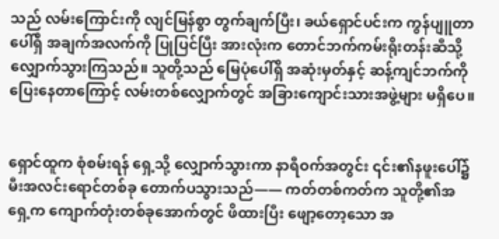သည် လမ်းကြောင်းကို လျင်မြန်စွာ တွက်ချက်ပြီး၊ ခယ်ရှောင်ပင်းက ကွန်ပျူတာပေါ်ရှိ အချက်အလက်ကို ပြုပြင်ပြီး အားလုံးက တောင်ဘက်ကမ်းရိုးတန်းဆီသို့ လျှောက်သွားကြသည်။ သူတို့သည် မြေပုံပေါ်ရှိ အဆုံးမှတ်နှင့် ဆန့်ကျင်ဘက်ကို ပြေးနေတာကြောင့် လမ်းတစ်လျှောက်တွင် အခြားကျောင်းသားအဖွဲ့များ မရှိပေ။


ရှောင်ထူက စုံစမ်းရန် ရှေ့သို့ လျှောက်သွားကာ နာရီဝက်အတွင်း ၎င်း၏နဖူးပေါ်၌ မီးအလင်းရောင်တစ်ခု တောက်ပသွားသည်—— ကတ်တစ်ကတ်က သူတို့၏အရှေ့က ကျောက်တုံးတစ်ခုအောက်တွင် ဖိထားပြီး ဖျော့တော့သော အ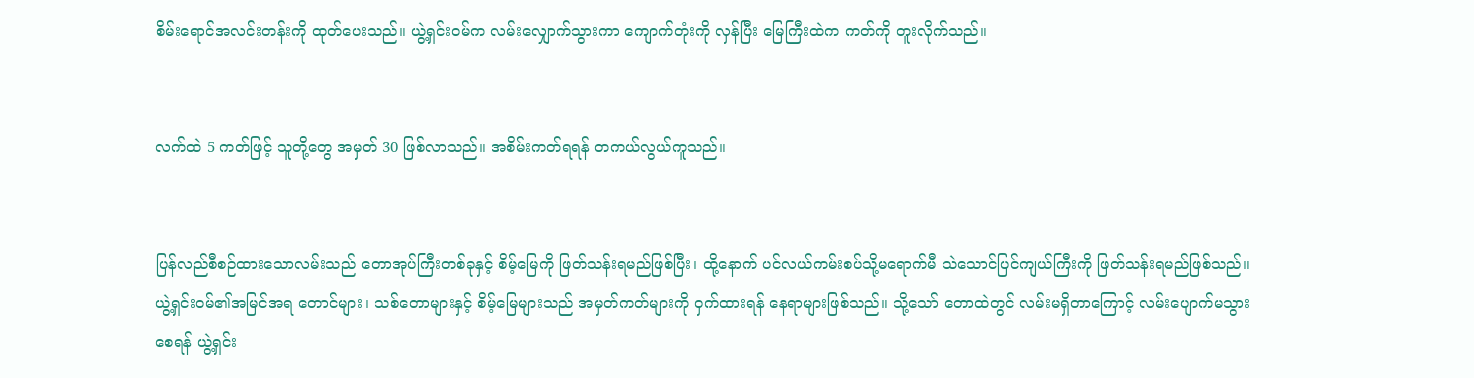စိမ်းရောင်အလင်းတန်းကို ထုတ်ပေးသည်။ ယွဲ့ရှင်းဝမ်က လမ်းလျှောက်သွားကာ ကျောက်တုံးကို လှန်ပြီး မြေကြီးထဲက ကတ်ကို တူးလိုက်သည်။


လက်ထဲ 5 ကတ်ဖြင့် သူတို့တွေ အမှတ် 30 ဖြစ်လာသည်။ အစိမ်းကတ်ရရန် တကယ်လွယ်ကူသည်။


ပြန်လည်စီစဉ်ထားသောလမ်းသည် တောအုပ်ကြီးတစ်ခုနှင့် စိမ့်မြေကို ဖြတ်သန်းရမည်ဖြစ်ပြီး၊ ထို့နောက် ပင်လယ်ကမ်းစပ်သို့မရောက်မီ သဲသောင်ပြင်ကျယ်ကြီးကို ဖြတ်သန်းရမည်ဖြစ်သည်။ ယွဲ့ရှင်းဝမ်၏အမြင်အရ တောင်များ၊ သစ်တောများနှင့် စိမ့်မြေများသည် အမှတ်ကတ်များကို ဝှက်ထားရန် နေရာများဖြစ်သည်။ သို့သော် တောထဲတွင် လမ်းမရှိတာကြောင့် လမ်းပျောက်မသွားစေရန် ယွဲ့ရှင်း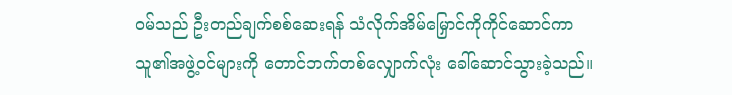ဝမ်သည် ဦးတည်ချက်စစ်ဆေးရန် သံလိုက်အိမ်မြှောင်ကိုကိုင်ဆောင်ကာ သူ၏အဖွဲ့ဝင်များကို တောင်ဘက်တစ်လျှောက်လုံး ခေါ်ဆောင်သွားခဲ့သည်။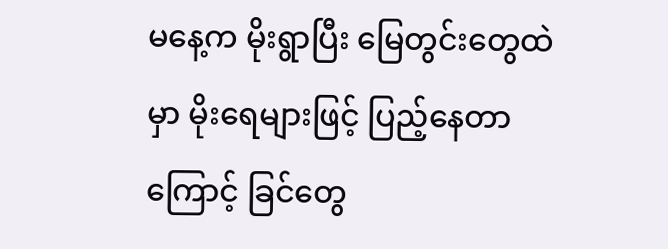မနေ့က မိုးရွာပြီး မြေတွင်းတွေထဲမှာ မိုးရေများဖြင့် ပြည့်နေတာကြောင့် ခြင်တွေ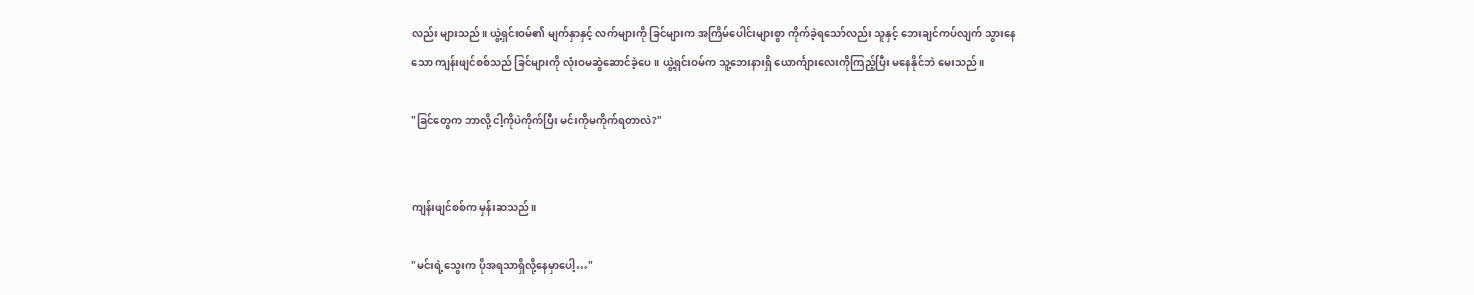လည်း များသည်။ ယွဲ့ရှင်းဝမ်၏ မျက်နှာနှင့် လက်များကို ခြင်များက အကြိမ်ပေါင်းများစွာ ကိုက်ခဲ့ရသော်လည်း သူနှင့် ဘေးချင်ကပ်လျက် သွားနေသော ကျန်းဖျင်စစ်သည် ခြင်များကို လုံးဝမဆွဲဆောင်ခဲ့ပေ။ ယွဲ့ရှင်းဝမ်က သူ့ဘေးနားရှိ ယောင်္ကျားလေးကိုကြည့်ပြီး မနေနိုင်ဘဲ မေးသည်။

"ခြင်တွေက ဘာလို့ ငါ့ကိုပဲကိုက်ပြီး မင်းကိုမကိုက်ရတာလဲ?"


ကျန်းဖျင်စစ်က မှန်းဆသည်။

"မင်းရဲ့သွေးက ပိုအရသာရှိလို့နေမှာပေါ့…"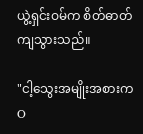ယွဲ့ရှင်းဝမ်က စိတ်ဓာတ်ကျသွားသည်။

"ငါ့သွေးအမျိုးအစားက O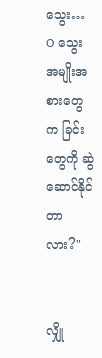သွေး… O သွေးအမျိုးအစားတွေက ခြင်းတွေကို ဆွဲဆောင်နိုင်တာလား?"


လျှို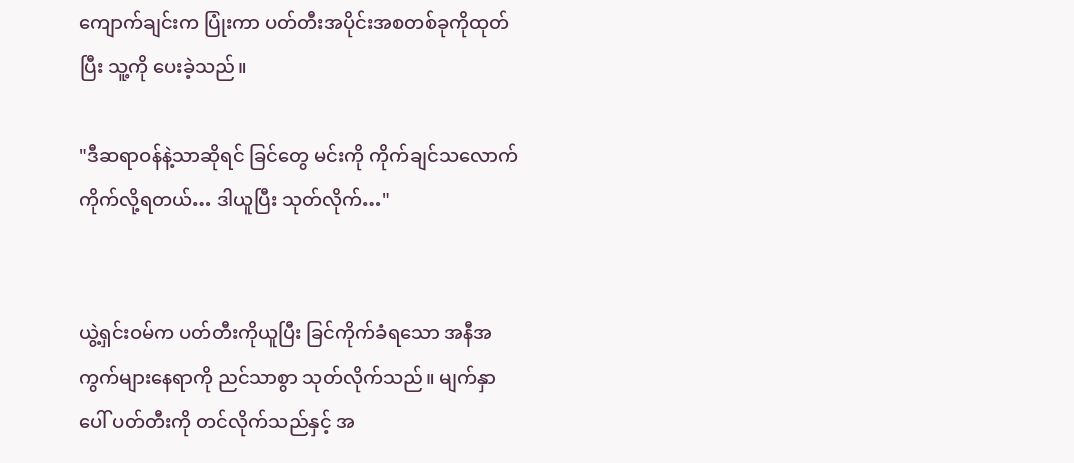ကျောက်ချင်းက ပြုံးကာ ပတ်တီးအပိုင်းအစတစ်ခုကိုထုတ်ပြီး သူ့ကို ပေးခဲ့သည်။

"ဒီဆရာဝန်နဲ့သာဆိုရင် ခြင်တွေ မင်းကို ကိုက်ချင်သလောက် ကိုက်လို့ရတယ်… ဒါယူပြီး သုတ်လိုက်…"


ယွဲ့ရှင်းဝမ်က ပတ်တီးကိုယူပြီး ခြင်ကိုက်ခံရသော အနီအကွက်များနေရာကို ညင်သာစွာ သုတ်လိုက်သည်။ မျက်နှာပေါ် ပတ်တီးကို တင်လိုက်သည်နှင့် အ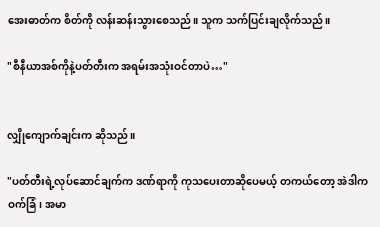အေးဓာတ်က စိတ်ကို လန်းဆန်းသွားစေသည်။ သူက သက်ပြင်းချလိုက်သည်။

"စီနီယာအစ်ကိုနဲ့ပတ်တီးက အရမ်းအသုံးဝင်တာပဲ…"


လျှိုကျောက်ချင်းက ဆိုသည်။

"ပတ်တီးရဲ့လုပ်ဆောင်ချက်က ဒဏ်ရာကို ကုသပေးတာဆိုပေမယ့် တကယ်တော့ အဲဒါက ဝက်ခြံ၊ အမာ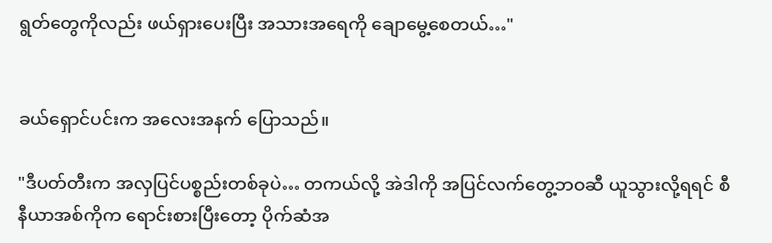ရွတ်တွေကိုလည်း ဖယ်ရှားပေးပြီး အသားအရေကို ချောမွေ့စေတယ်…"


ခယ်ရှောင်ပင်းက အလေးအနက် ပြောသည်။

"ဒီပတ်တီးက အလှပြင်ပစ္စည်းတစ်ခုပဲ… တကယ်လို့ အဲဒါကို အပြင်လက်တွေ့ဘဝဆီ ယူသွားလို့ရရင် စီနီယာအစ်ကိုက ရောင်းစားပြီးတော့ ပိုက်ဆံအ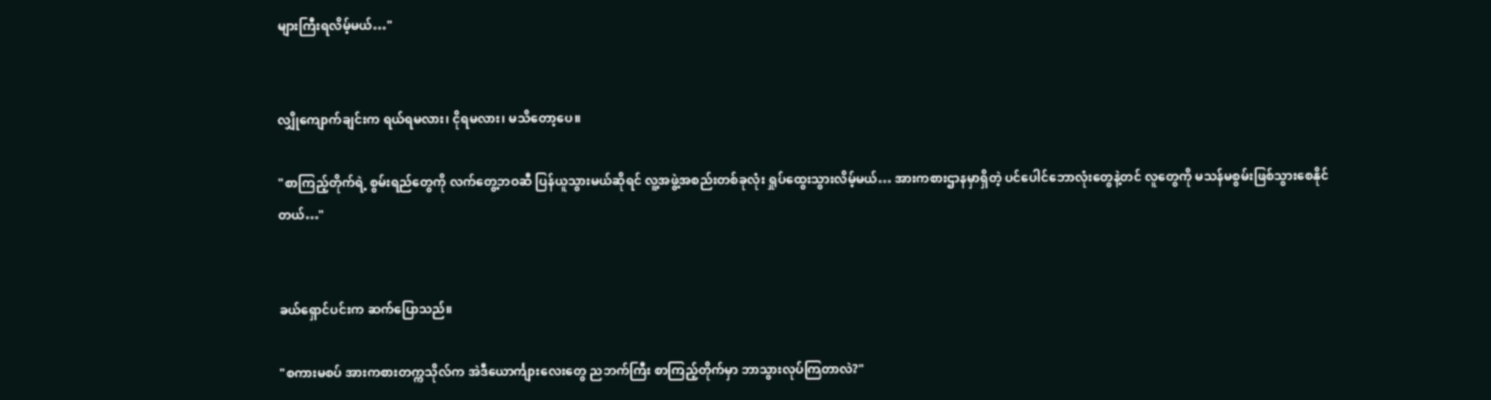များကြီးရလိမ့်မယ်…"


လျှိုကျောက်ချင်းက ရယ်ရမလား၊ ငိုရမလား၊ မသိတော့ပေ။

"စာကြည့်တိုက်ရဲ့ စွမ်းရည်တွေကို လက်တွေ့ဘဝဆီ ပြန်ယူသွားမယ်ဆိုရင် လူ့အဖွဲ့အစည်းတစ်ခုလုံး ရှုပ်ထွေးသွားလိမ့်မယ်… အားကစားဌာနမှာရှိတဲ့ ပင်ပေါင်ဘောလုံးတွေနဲ့တင် လူတွေကို မသန်မစွမ်းဖြစ်သွားစေနိုင်တယ်…"


ခယ်ရှောင်ပင်းက ဆက်ပြောသည်။

"စကားမစပ် အားကစားတက္ကသိုလ်က အဲဒီယောင်္ကျားလေးတွေ ညဘက်ကြီး စာကြည့်တိုက်မှာ ဘာသွားလုပ်ကြတာလဲ?"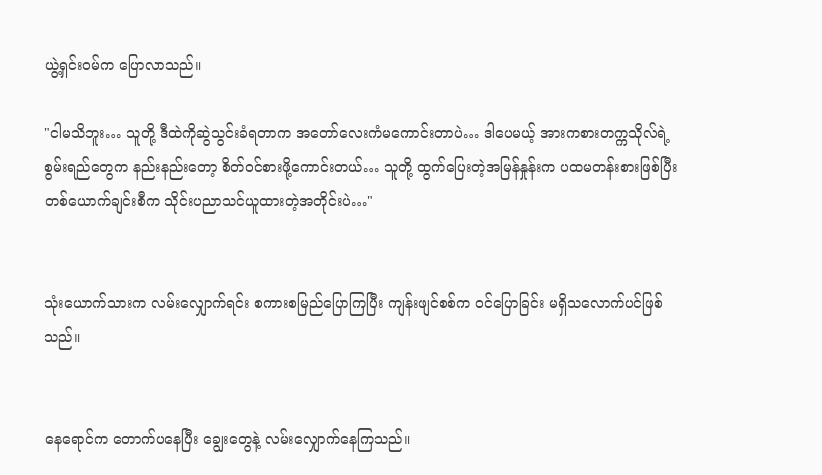ယွဲ့ရှင်းဝမ်က ပြောလာသည်။

"ငါမသိဘူး… သူတို့ ဒီထဲကိုဆွဲသွင်းခံရတာက အတော်လေးကံမကောင်းတာပဲ… ဒါပေမယ့် အားကစားတက္ကသိုလ်ရဲ့ စွမ်းရည်တွေက နည်းနည်းတော့ စိတ်ဝင်စားဖို့ကောင်းတယ်… သူတို့ ထွက်ပြေးတဲ့အမြန်နှုန်းက ပထမတန်းစားဖြစ်ပြီး တစ်ယောက်ချင်းစီက သိုင်းပညာသင်ယူထားတဲ့အတိုင်းပဲ…"


သုံးယောက်သားက လမ်းလျှောက်ရင်း စကားစမြည်ပြောကြပြီး ကျန်းဖျင်စစ်က ဝင်ပြောခြင်း မရှိသလောက်ပင်ဖြစ်သည်။


နေရောင်က တောက်ပနေပြီး ချွေးတွေနဲ့ လမ်းလျှောက်နေကြသည်။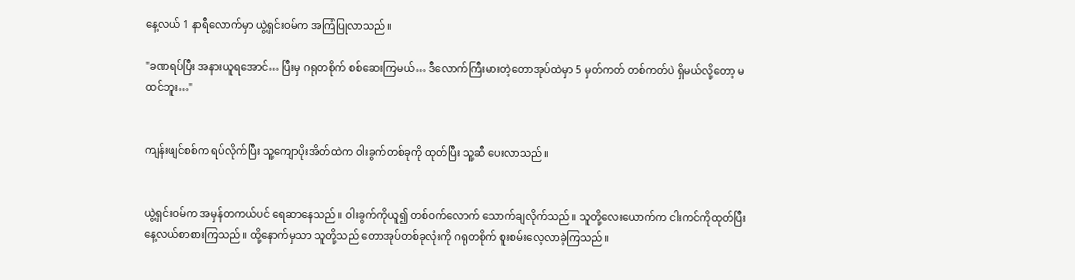နေ့လယ် 1 နာရီလောက်မှာ ယွဲ့ရှင်းဝမ်က အကြံပြုလာသည်။

"ခဏရပ်ပြီး အနားယူရအောင်… ပြီးမှ ဂရုတစိုက် စစ်ဆေးကြမယ်… ဒီလောက်ကြီးမားတဲ့တောအုပ်ထဲမှာ 5 မှတ်ကတ် တစ်ကတ်ပဲ ရှိမယ်လို့တော့ မထင်ဘူး…"


ကျန်းဖျင်စစ်က ရပ်လိုက်ပြီး သူ့ကျောပိုးအိတ်ထဲက ဝါးခွက်တစ်ခုကို ထုတ်ပြီး သူ့ဆီ ပေးလာသည်။


ယွဲ့ရှင်းဝမ်က အမှန်တကယ်ပင် ရေဆာနေသည်။ ဝါးခွက်ကိုယူ၍ တစ်ဝက်လောက် သောက်ချလိုက်သည်။ သူတို့လေးယောက်က ငါးကင်ကိုထုတ်ပြီး နေ့လယ်စာစားကြသည်။ ထို့နောက်မှသာ သူတို့သည် တောအုပ်တစ်ခုလုံးကို ဂရုတစိုက် စူးစမ်းလေ့လာခဲ့ကြသည်။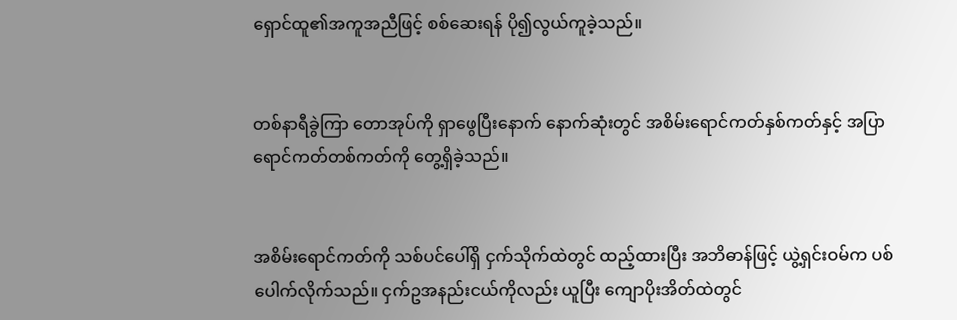ရှောင်ထူ၏အကူအညီဖြင့် စစ်ဆေးရန် ပို၍လွယ်ကူခဲ့သည်။


တစ်နာရီခွဲကြာ တောအုပ်ကို ရှာဖွေပြီးနောက် နောက်ဆုံးတွင် အစိမ်းရောင်ကတ်နှစ်ကတ်နှင့် အပြာရောင်ကတ်တစ်ကတ်ကို တွေ့ရှိခဲ့သည်။


အစိမ်းရောင်ကတ်ကို သစ်ပင်ပေါ်ရှိ ငှက်သိုက်ထဲတွင် ထည့်ထားပြီး အဘိဓာန်ဖြင့် ယွဲ့ရှင်းဝမ်က ပစ်ပေါက်လိုက်သည်။ ငှက်ဥအနည်းငယ်ကိုလည်း ယူပြီး ကျောပိုးအိတ်ထဲတွင်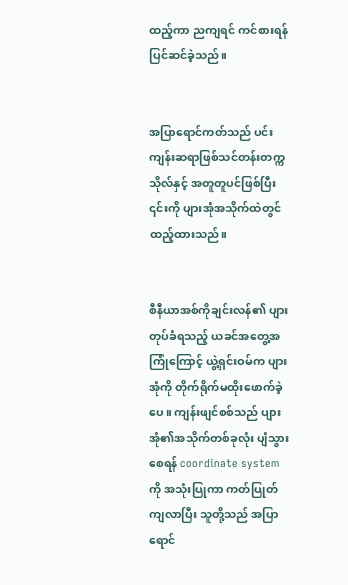ထည့်ကာ ညကျရင် ကင်စားရန် ပြင်ဆင်ခဲ့သည်။


အပြာရောင်ကတ်သည် ပင်းကျန်းဆရာဖြစ်သင်တန်းတက္ကသိုလ်နှင့် အတူတူပင်ဖြစ်ပြီး ၎င်းကို ပျားအုံအသိုက်ထဲတွင် ထည့်ထားသည်။


စီနီယာအစ်ကိုချင်းလန်၏ ပျားတုပ်ခံရသည့် ယခင်အတွေ့အကြုံကြောင့် ယွဲ့ရှင်းဝမ်က ပျားအုံကို တိုက်ရိုက်မထိုးဖောက်ခဲ့ပေ။ ကျန်းဖျင်စစ်သည် ပျားအုံ၏အသိုက်တစ်ခုလုံး ပျံသွားစေရန် coordinate system ကို အသုံးပြုကာ ကတ်ပြုတ်ကျလာပြီး သူတို့သည် အပြာရောင်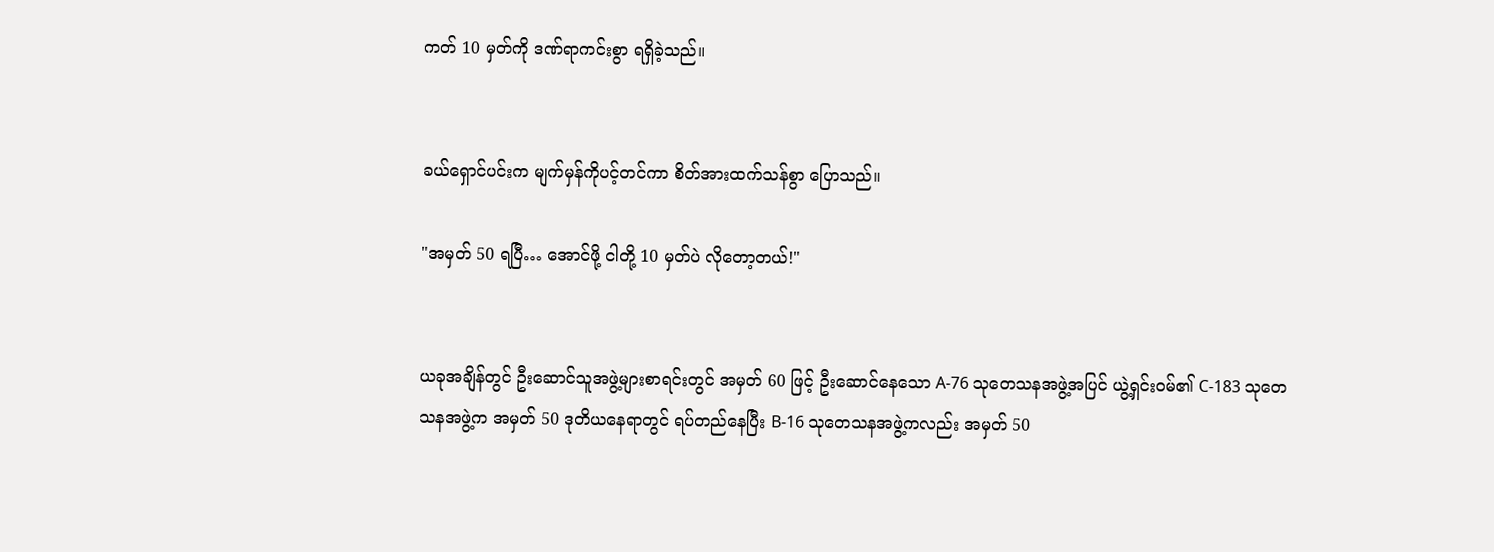ကတ် 10 မှတ်ကို ဒဏ်ရာကင်းစွာ ရရှိခဲ့သည်။


ခယ်ရှောင်ပင်းက မျက်မှန်ကိုပင့်တင်ကာ စိတ်အားထက်သန်စွာ ပြောသည်။

"အမှတ် 50 ရပြီ… အောင်ဖို့ ငါတို့ 10 မှတ်ပဲ လိုတော့တယ်!"


ယခုအချိန်တွင် ဦးဆောင်သူအဖွဲ့များစာရင်းတွင် အမှတ် 60 ဖြင့် ဦးဆောင်နေသော A-76 သုတေသနအဖွဲ့အပြင် ယွဲ့ရှင်းဝမ်၏ C-183 သုတေသနအဖွဲ့က အမှတ် 50 ဒုတိယနေရာတွင် ရပ်တည်နေပြီး B-16 သုတေသနအဖွဲ့ကလည်း အမှတ် 50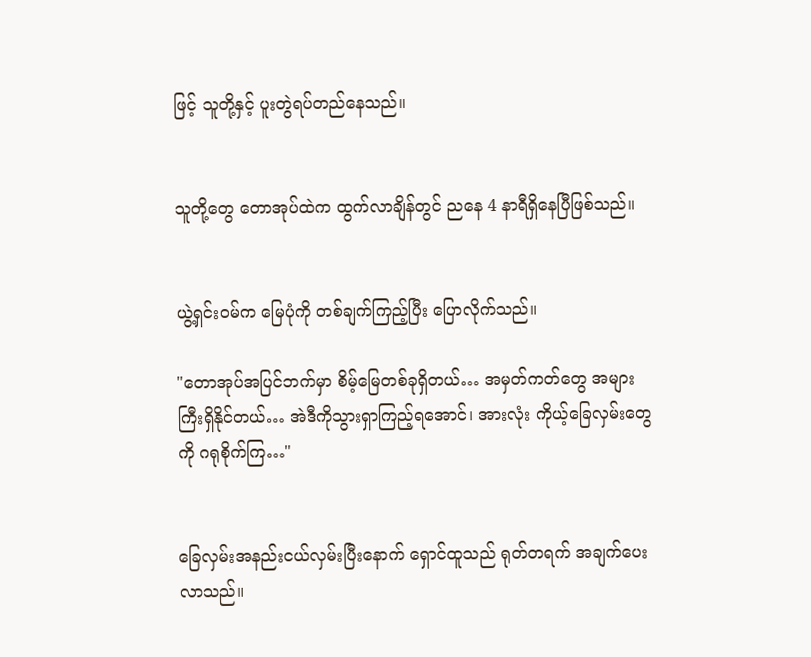ဖြင့် သူတို့နှင့် ပူးတွဲရပ်တည်နေသည်။


သူတို့တွေ တောအုပ်ထဲက ထွက်လာချိန်တွင် ညနေ 4 နာရီရှိနေပြီဖြစ်သည်။


ယွဲ့ရှင်းဝမ်က မြေပုံကို တစ်ချက်ကြည့်ပြီး ပြောလိုက်သည်။

"တောအုပ်အပြင်ဘက်မှာ စိမ့်မြေတစ်ခုရှိတယ်… အမှတ်ကတ်တွေ အများကြီးရှိနိုင်တယ်… အဲဒီကိုသွားရှာကြည့်ရအောင်၊ အားလုံး ကိုယ့်ခြေလှမ်းတွေကို ဂရုစိုက်ကြ…"


ခြေလှမ်းအနည်းငယ်လှမ်းပြီးနောက် ရှောင်ထူသည် ရုတ်တရက် အချက်ပေးလာသည်။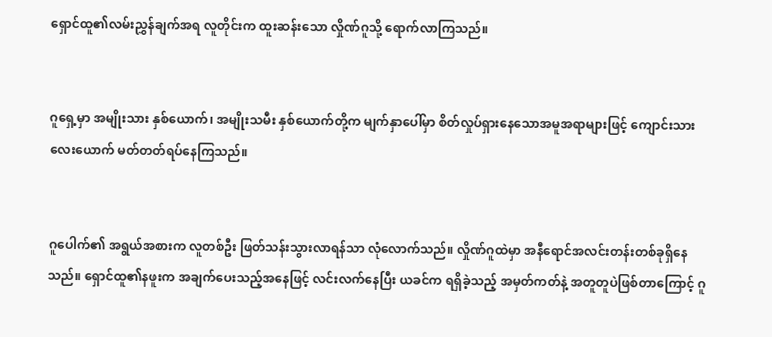ရှောင်ထူ၏လမ်းညွှန်ချက်အရ လူတိုင်းက ထူးဆန်းသော လှိုဏ်ဂူသို့ ရောက်လာကြသည်။


ဂူရှေ့မှာ အမျိုးသား နှစ်ယောက်၊ အမျိုးသမီး နှစ်ယောက်တို့က မျက်နှာပေါ်မှာ စိတ်လှုပ်ရှားနေသောအမူအရာများဖြင့် ကျောင်းသားလေးယောက် မတ်တတ်ရပ်နေကြသည်။


ဂူပေါက်၏ အရွယ်အစားက လူတစ်ဦး ဖြတ်သန်းသွားလာရန်သာ လုံလောက်သည်။ လှိုဏ်ဂူထဲမှာ အနီရောင်အလင်းတန်းတစ်ခုရှိနေသည်။ ရှောင်ထူ၏နဖူးက အချက်ပေးသည့်အနေဖြင့် လင်းလက်နေပြီး ယခင်က ရရှိခဲ့သည့် အမှတ်ကတ်နဲ့ အတူတူပဲဖြစ်တာကြောင့် ဂူ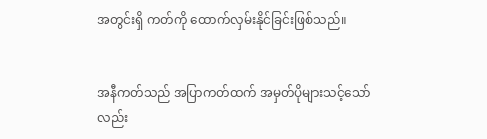အတွင်းရှိ ကတ်ကို ထောက်လှမ်းနိုင်ခြင်းဖြစ်သည်။


အနီကတ်သည် အပြာကတ်ထက် အမှတ်ပိုများသင့်သော်လည်း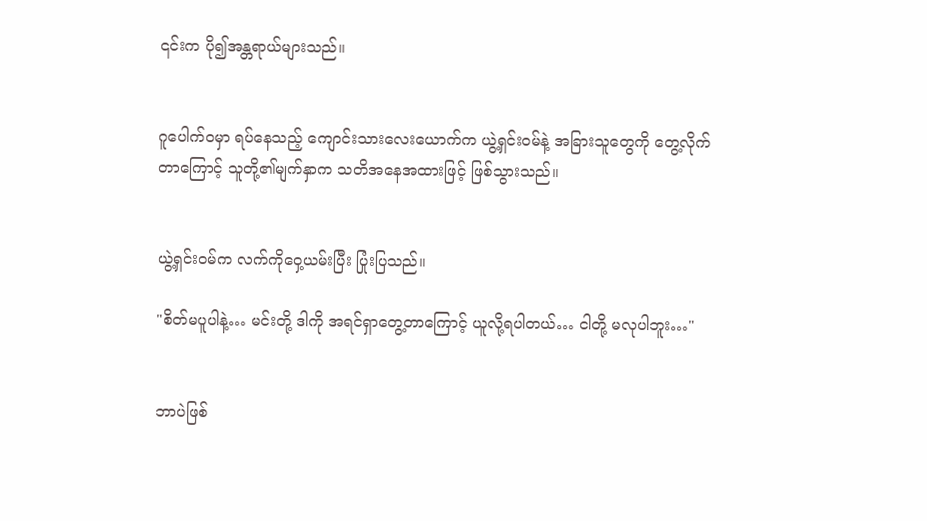၎င်းက ပို၍အန္တရာယ်များသည်။


ဂူပေါက်ဝမှာ ရပ်နေသည့် ကျောင်းသားလေးယောက်က ယွဲ့ရှင်းဝမ်နဲ့ အခြားသူတွေကို တွေ့လိုက်တာကြောင့် သူတို့၏မျက်နှာက သတိအနေအထားဖြင့် ဖြစ်သွားသည်။


ယွဲ့ရှင်းဝမ်က လက်ကိုဝှေ့ယမ်းပြီး ပြုံးပြသည်။

"စိတ်မပူပါနဲ့… မင်းတို့ ဒါကို အရင်ရှာတွေ့တာကြောင့် ယူလို့ရပါတယ်… ငါတို့ မလုပါဘူး…"


ဘာပဲဖြစ်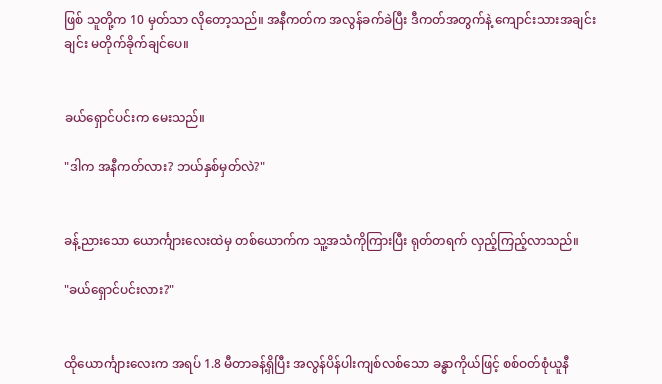ဖြစ် သူတို့က 10 မှတ်သာ လိုတော့သည်။ အနီကတ်က အလွန်ခက်ခဲပြီး ဒီကတ်အတွက်နဲ့ ကျောင်းသားအချင်းချင်း မတိုက်ခိုက်ချင်ပေ။


ခယ်ရှောင်ပင်းက မေးသည်။

"ဒါက အနီကတ်လား? ဘယ်နှစ်မှတ်လဲ?"


ခန့်ညားသော ယောင်္ကျားလေးထဲမှ တစ်ယောက်က သူ့အသံကိုကြားပြီး ရုတ်တရက် လှည့်ကြည့်လာသည်။

"ခယ်ရှောင်ပင်းလား?"


ထိုယောင်္ကျားလေးက အရပ် 1.8 မီတာခန့်ရှိပြီး အလွန်ပိန်ပါးကျစ်လစ်သော ခန္ဓာကိုယ်ဖြင့် စစ်ဝတ်စုံယူနီ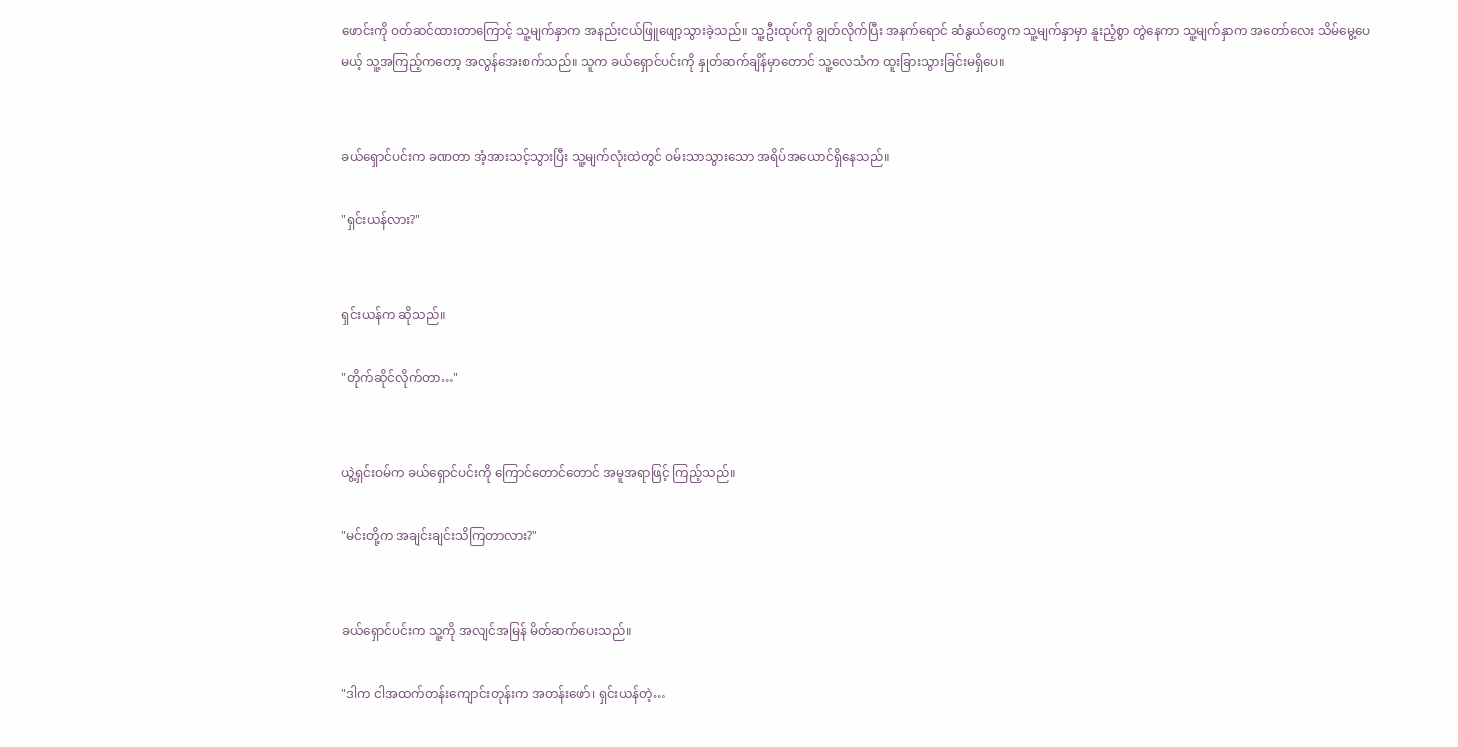ဖောင်းကို ဝတ်ဆင်ထားတာကြောင့် သူ့မျက်နှာက အနည်းငယ်ဖြူဖျော့သွားခဲ့သည်။ သူ့ဦးထုပ်ကို ချွတ်လိုက်ပြီး အနက်ရောင် ဆံနွယ်တွေက သူ့မျက်နှာမှာ နူးညံ့စွာ တွဲနေကာ သူ့မျက်နှာက အတော်လေး သိမ်မွေ့ပေမယ့် သူ့အကြည့်ကတော့ အလွန်အေးစက်သည်။ သူက ခယ်ရှောင်ပင်းကို နှုတ်ဆက်ချိန်မှာတောင် သူ့လေသံက ထူးခြားသွားခြင်းမရှိပေ။


ခယ်ရှောင်ပင်းက ခဏတာ အံ့အားသင့်သွားပြီး သူ့မျက်လုံးထဲတွင် ဝမ်းသာသွားသော အရိပ်အယောင်ရှိနေသည်။

"ရှင်းယန်လား?"


ရှင်းယန်က ဆိုသည်။

"တိုက်ဆိုင်လိုက်တာ…"


ယွဲ့ရှင်းဝမ်က ခယ်ရှောင်ပင်းကို ကြောင်တောင်တောင် အမူအရာဖြင့် ကြည့်သည်။

"မင်းတို့က အချင်းချင်းသိကြတာလား?"


ခယ်ရှောင်ပင်းက သူ့ကို အလျင်အမြန် မိတ်ဆက်ပေးသည်။

"ဒါက ငါအထက်တန်းကျောင်းတုန်းက အတန်းဖော်၊ ရှင်းယန်တဲ့…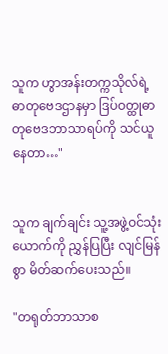သူက ဟွာအန်းတက္ကသိုလ်ရဲ့ ဓာတုဗေဒဌာနမှာ ဒြပ်ဝတ္ထုဓာတုဗေဒဘာသာရပ်ကို သင်ယူနေတာ…"


သူက ချက်ချင်း သူ့အဖွဲ့ဝင်သုံးယောက်ကို ညွှန်ပြပြီး လျင်မြန်စွာ မိတ်ဆက်ပေးသည်။

"တရုတ်ဘာသာစ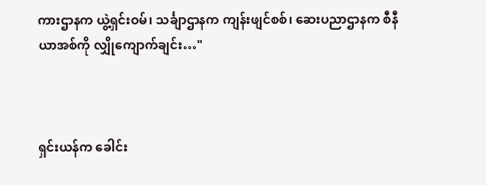ကားဌာနက ယွဲ့ရှင်းဝမ်၊ သင်္ချာဌာနက ကျန်းဖျင်စစ်၊ ဆေးပညာဌာနက စီနီယာအစ်ကို လျှိုကျောက်ချင်း…"



ရှင်းယန်က ခေါင်း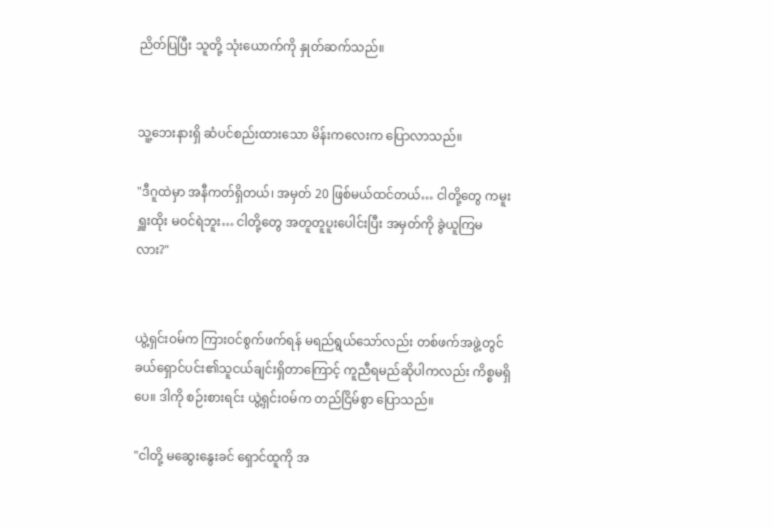ညိတ်ပြပြီး သူတို့ သုံးယောက်ကို နှုတ်ဆက်သည်။


သူ့ဘေးနားရှိ ဆံပင်စည်းထားသော မိန်းကလေးက ပြောလာသည်။

"ဒီဂူထဲမှာ အနီကတ်ရှိတယ်၊ အမှတ် 20 ဖြစ်မယ်ထင်တယ်… ငါတို့တွေ ကမူးရှူးထိုး မဝင်ရဲဘူး… ငါတို့တွေ အတူတူပူးပေါင်းပြီး အမှတ်ကို ခွဲယူကြမလား?"


ယွဲ့ရှင်းဝမ်က ကြားဝင်စွက်ဖက်ရန် မရည်ရွယ်သော်လည်း တစ်ဖက်အဖွဲ့တွင် ခယ်ရှောင်ပင်း၏သူငယ်ချင်းရှိတာကြောင့် ကူညီရမည်ဆိုပါကလည်း ကိစ္စမရှိပေ။ ဒါကို စဉ်းစားရင်း ယွဲ့ရှင်းဝမ်က တည်ငြိမ်စွာ ပြောသည်။

"ငါတို့ မဆွေးနွေးခင် ရှောင်ထူကို အ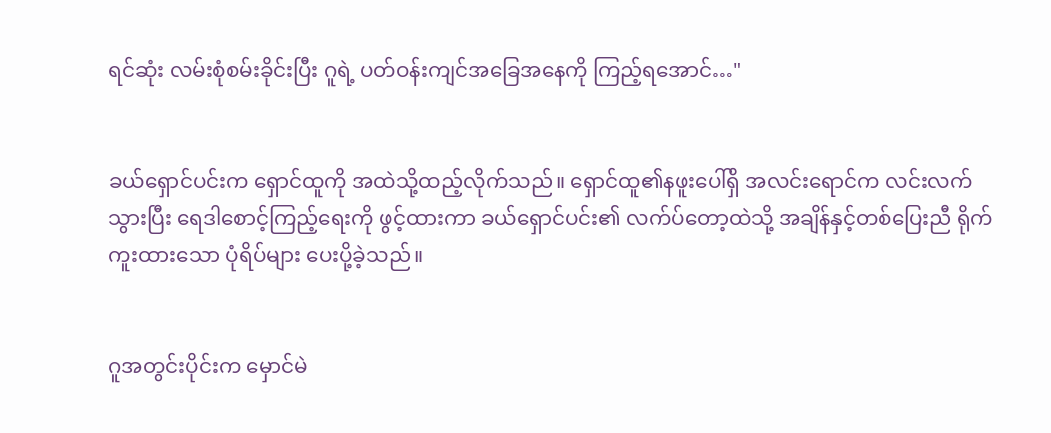ရင်ဆုံး လမ်းစုံစမ်းခိုင်းပြီး ဂူရဲ့ ပတ်ဝန်းကျင်အခြေအနေကို ကြည့်ရအောင်…"


ခယ်ရှောင်ပင်းက ရှောင်ထူကို အထဲသို့ထည့်လိုက်သည်။ ရှောင်ထူ၏နဖူးပေါ်ရှိ အလင်းရောင်က လင်းလက်သွားပြီး ရေဒါစောင့်ကြည့်ရေးကို ဖွင့်ထားကာ ခယ်ရှောင်ပင်း၏ လက်ပ်တော့ထဲသို့ အချိန်နှင့်တစ်ပြေးညီ ရိုက်ကူးထားသော ပုံရိပ်များ ပေးပို့ခဲ့သည်။


ဂူအတွင်းပိုင်းက မှောင်မဲ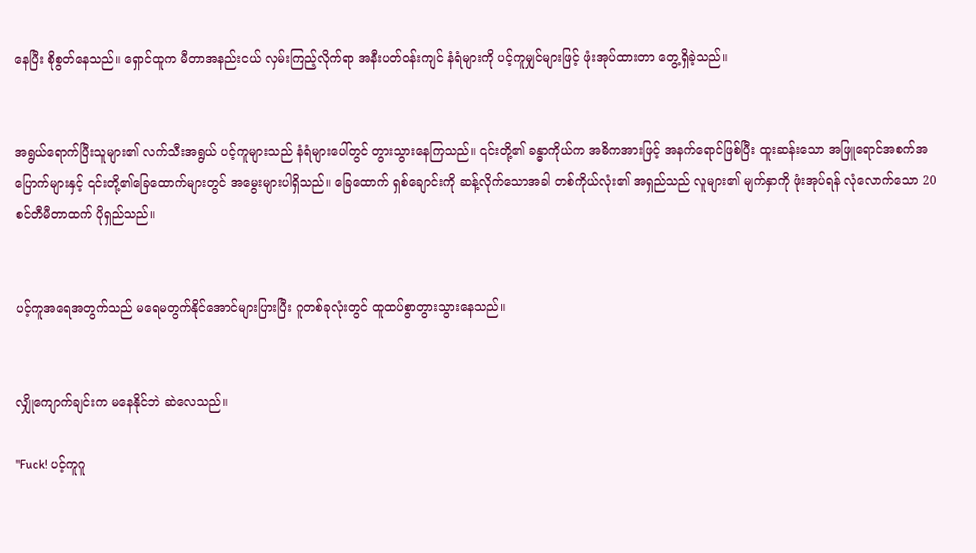နေပြီး စိုစွတ်နေသည်။ ရှောင်ထူက မီတာအနည်းငယ် လှမ်းကြည့်လိုက်ရာ အနီးပတ်ဝန်းကျင် နံရံများကို ပင့်ကူမျှင်များဖြင့် ဖုံးအုပ်ထားတာ တွေ့ရှိခဲ့သည်။


အရွယ်ရောက်ပြီးသူများ၏ လက်သီးအရွယ် ပင့်ကူများသည် နံရံများပေါ်တွင် တွားသွားနေကြသည်။ ၎င်းတို့၏ ခန္ဓာကိုယ်က အဓိကအားဖြင့် အနက်ရောင်ဖြစ်ပြီး ထူးဆန်းသော အဖြူရောင်အစက်အပြောက်များနှင့် ၎င်းတို့၏ခြေထောက်များတွင် အမွေးများပါရှိသည်။ ခြေထောက် ရှစ်ချောင်းကို ဆန့်လိုက်သောအခါ တစ်ကိုယ်လုံး၏ အရှည်သည် လူများ၏ မျက်နှာကို ဖုံးအုပ်ရန် လုံလောက်သော 20 စင်တီမီတာထက် ပိုရှည်သည်။


ပင့်ကူအရေအတွက်သည် မရေမတွက်နိုင်အောင်များပြားပြီး ဂူတစ်ခုလုံးတွင် ထူထပ်စွာတွားသွားနေသည်။


လျှိုကျောက်ချင်းက မနေနိုင်ဘဲ ဆဲလေသည်။

"Fuck! ပင့်ကူဂူ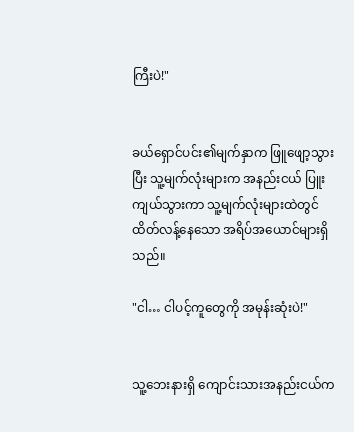ကြီးပဲ!"


ခယ်ရှောင်ပင်း၏မျက်နှာက ဖြူဖျော့သွားပြီး သူ့မျက်လုံးများက အနည်းငယ် ပြူးကျယ်သွားကာ သူ့မျက်လုံးများထဲတွင် ထိတ်လန့်နေသော အရိပ်အယောင်များရှိသည်။

"ငါ… ငါပင့်ကူတွေကို အမုန်းဆုံးပဲ!"


သူ့ဘေးနားရှိ ကျောင်းသားအနည်းငယ်က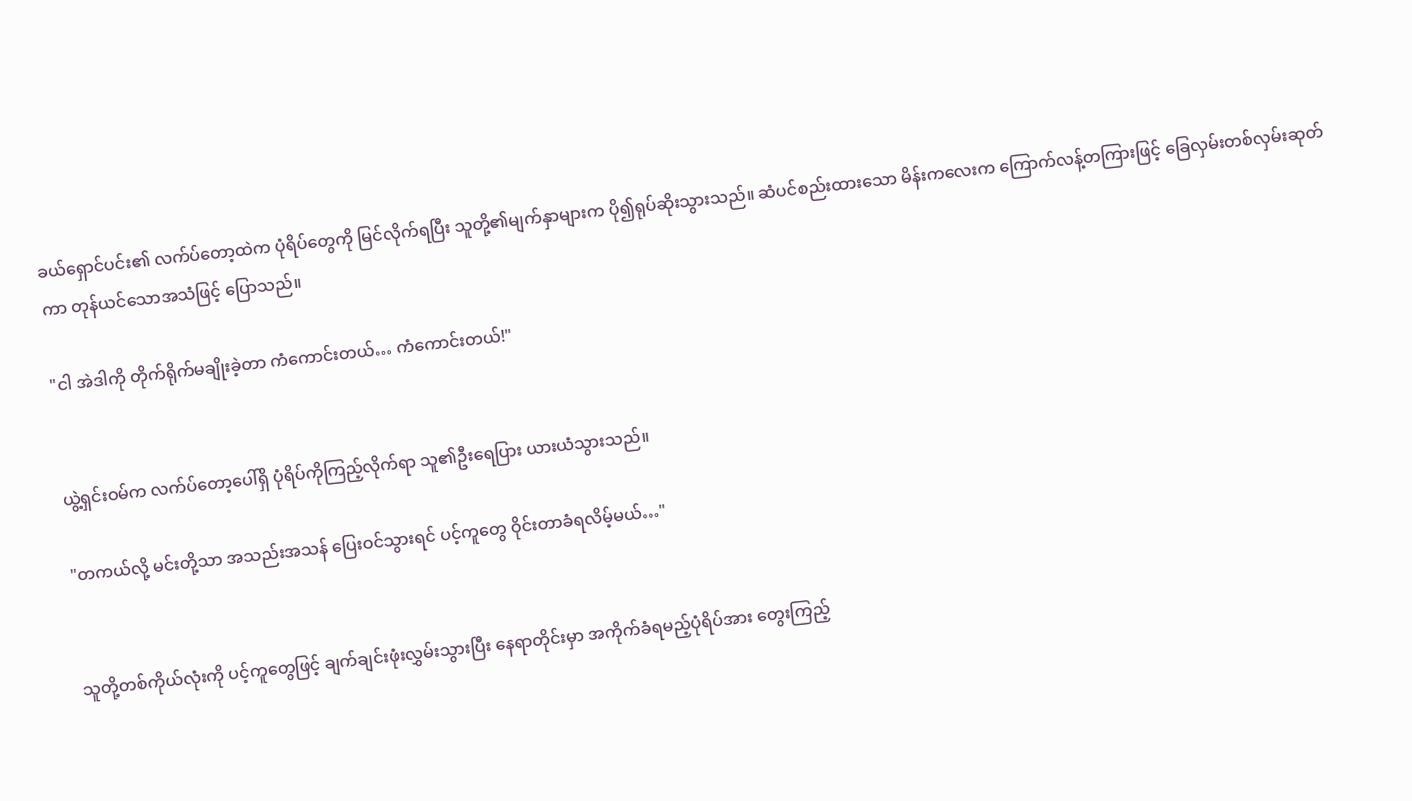ခယ်ရှောင်ပင်း၏ လက်ပ်တော့ထဲက ပုံရိပ်တွေကို မြင်လိုက်ရပြီး သူတို့၏မျက်နှာများက ပို၍ရုပ်ဆိုးသွားသည်။ ဆံပင်စည်းထားသော မိန်းကလေးက ကြောက်လန့်တကြားဖြင့် ခြေလှမ်းတစ်လှမ်းဆုတ်ကာ တုန်ယင်သောအသံဖြင့် ပြောသည်။

"ငါ အဲဒါကို တိုက်ရိုက်မချိုးခဲ့တာ ကံကောင်းတယ်… ကံကောင်းတယ်!"


ယွဲ့ရှင်းဝမ်က လက်ပ်တော့ပေါ်ရှိ ပုံရိပ်ကိုကြည့်လိုက်ရာ သူ၏ဦးရေပြား ယားယံသွားသည်။

"တကယ်လို့ မင်းတို့သာ အသည်းအသန် ပြေးဝင်သွားရင် ပင့်ကူတွေ ဝိုင်းတာခံရလိမ့်မယ်…"


သူတို့တစ်ကိုယ်လုံးကို ပင့်ကူတွေဖြင့် ချက်ချင်းဖုံးလွှမ်းသွားပြီး နေရာတိုင်းမှာ အကိုက်ခံရမည့်ပုံရိပ်အား တွေးကြည့်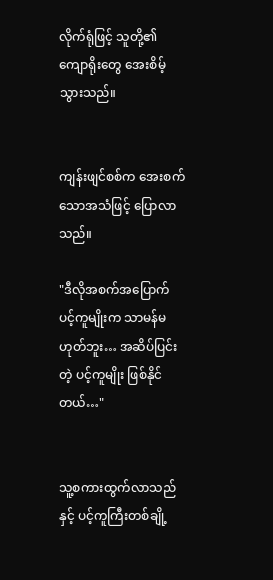လိုက်ရုံဖြင့် သူတို့၏ကျောရိုးတွေ အေးစိမ့်သွားသည်။


ကျန်းဖျင်စစ်က အေးစက်သောအသံဖြင့် ပြောလာသည်။

"ဒီလိုအစက်အပြောက် ပင့်ကူမျိုးက သာမန်မဟုတ်ဘူး… အဆိပ်ပြင်းတဲ့ ပင့်ကူမျိုး ဖြစ်နိုင်တယ်…"


သူ့စကားထွက်လာသည်နှင့် ပင့်ကူကြီးတစ်ချို့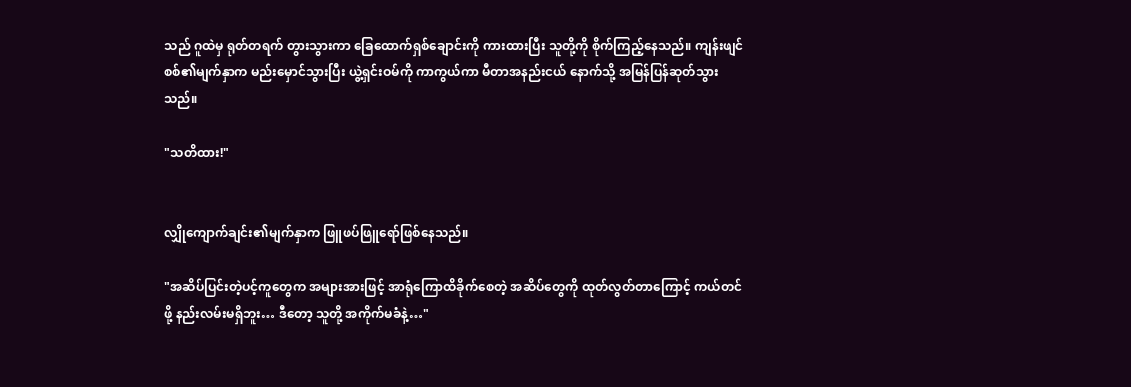သည် ဂူထဲမှ ရုတ်တရက် တွားသွားကာ ခြေထောက်ရှစ်ချောင်းကို ကားထားပြီး သူတို့ကို စိုက်ကြည့်နေသည်။ ကျန်းဖျင်စစ်၏မျက်နှာက မည်းမှောင်သွားပြီး ယွဲ့ရှင်းဝမ်ကို ကာကွယ်ကာ မီတာအနည်းငယ် နောက်သို့ အမြန်ပြန်ဆုတ်သွားသည်။

"သတိထား!"


လျှိုကျောက်ချင်း၏မျက်နှာက ဖြူဖပ်ဖြူရော်ဖြစ်နေသည်။

"အဆိပ်ပြင်းတဲ့ပင့်ကူတွေက အများအားဖြင့် အာရုံကြောထိခိုက်စေတဲ့ အဆိပ်တွေကို ထုတ်လွတ်တာကြောင့် ကယ်တင်ဖို့ နည်းလမ်းမရှိဘူး… ဒီတော့ သူတို့ အကိုက်မခံနဲ့…"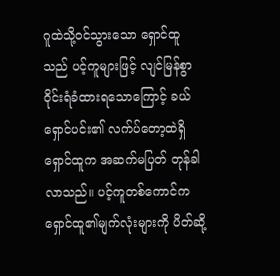ဂူထဲသို့ဝင်သွားသော ရှောင်ထူသည် ပင့်ကူများဖြင့် လျင်မြန်စွာ ဝိုင်းရံခံထားရသောကြောင့် ခယ်ရှောင်ပင်း၏ လက်ပ်တော့ထဲရှိ ရှောင်ထူက အဆက်မပြတ် တုန်ခါလာသည်။ ပင့်ကူတစ်ကောင်က ရှောင်ထူ၏မျက်လုံးများကို ပိတ်ဆို့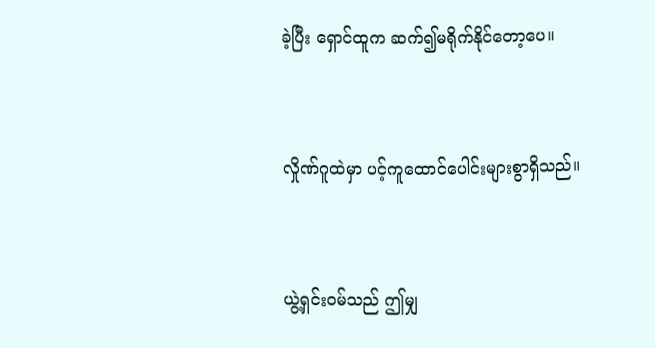ခဲ့ပြီး ရှောင်ထူက ဆက်၍မရိုက်နိုင်တော့ပေ။


လှိုဏ်ဂူထဲမှာ ပင့်ကူထောင်ပေါင်းများစွာရှိသည်။


ယွဲ့ရှင်းဝမ်သည် ဤမျှ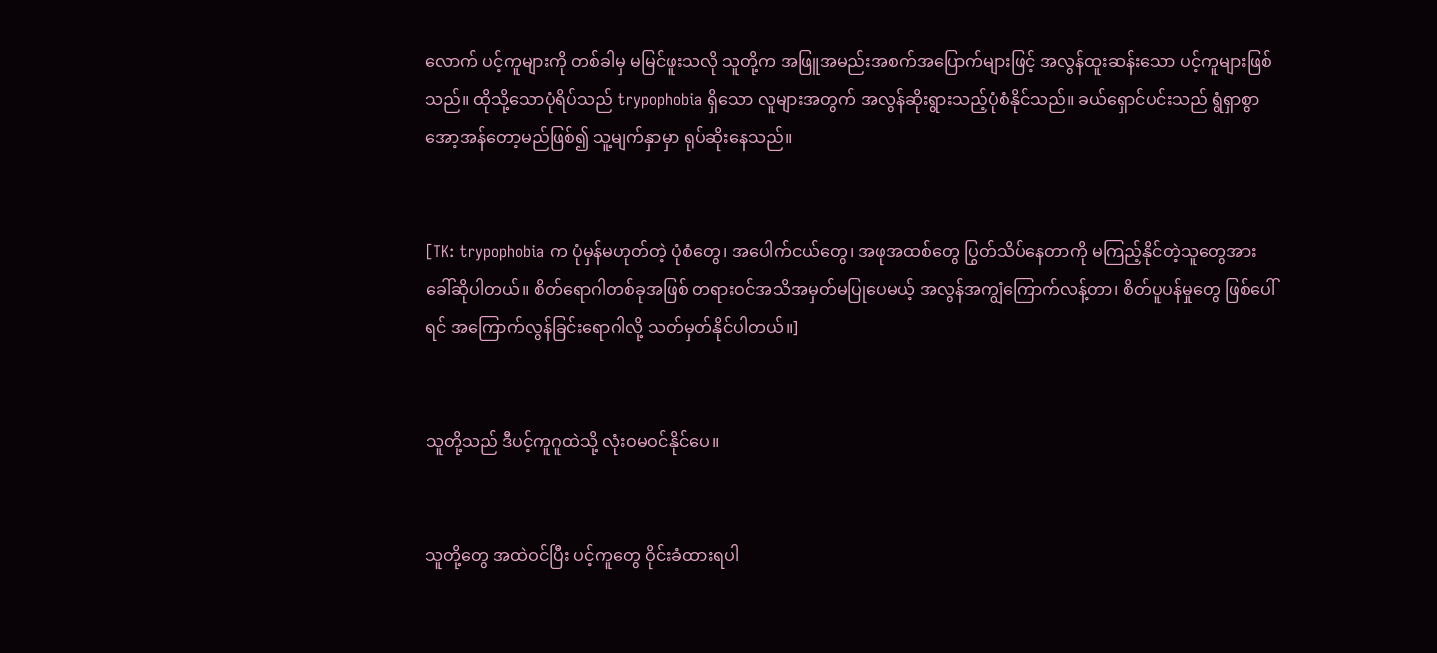လောက် ပင့်ကူများကို တစ်ခါမှ မမြင်ဖူးသလို သူတို့က အဖြူအမည်းအစက်အပြောက်များဖြင့် အလွန်ထူးဆန်းသော ပင့်ကူများဖြစ်သည်။ ထိုသို့သောပုံရိပ်သည် trypophobia ရှိသော လူများအတွက် အလွန်ဆိုးရွားသည့်ပုံစံနိုင်သည်။ ခယ်ရှောင်ပင်းသည် ရွံရှာစွာ အော့အန်တော့မည်ဖြစ်၍ သူ့မျက်နှာမှာ ရုပ်ဆိုးနေသည်။


[TK: trypophobia က ပုံမှန်မဟုတ်တဲ့ ပုံစံတွေ၊ အပေါက်ငယ်တွေ၊ အဖုအထစ်တွေ ပြွတ်သိပ်နေတာကို မကြည့်နိုင်တဲ့သူတွေအား ခေါ်ဆိုပါတယ်။ စိတ်ရောဂါတစ်ခုအဖြစ် တရားဝင်အသိအမှတ်မပြုပေမယ့် အလွန်အကျွံကြောက်လန့်တာ၊ စိတ်ပူပန်မှုတွေ ဖြစ်ပေါ်ရင် အကြောက်လွန်ခြင်းရောဂါလို့ သတ်မှတ်နိုင်ပါတယ်။]


သူတို့သည် ဒီပင့်ကူဂူထဲသို့ လုံးဝမဝင်နိုင်ပေ။


သူတို့တွေ အထဲဝင်ပြီး ပင့်ကူတွေ ဝိုင်းခံထားရပါ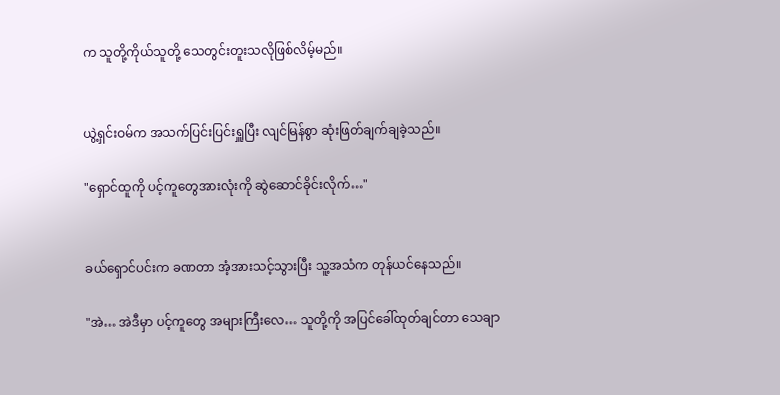က သူတို့ကိုယ်သူတို့ သေတွင်းတူးသလိုဖြစ်လိမ့်မည်။


ယွဲ့ရှင်းဝမ်က အသက်ပြင်းပြင်းရှူပြီး လျင်မြန်စွာ ဆုံးဖြတ်ချက်ချခဲ့သည်။

"ရှောင်ထူကို ပင့်ကူတွေအားလုံးကို ဆွဲဆောင်ခိုင်းလိုက်…"


ခယ်ရှောင်ပင်းက ခဏတာ အံ့အားသင့်သွားပြီး သူ့အသံက တုန်ယင်နေသည်။

"အဲ… အဲဒီမှာ ပင့်ကူတွေ အများကြီးလေ… သူတို့ကို အပြင်ခေါ်ထုတ်ချင်တာ သေချာ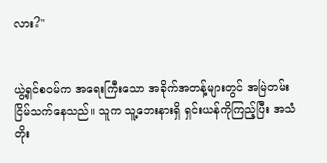လား?"


ယွဲ့ရှင်စဝမ်က အရေးကြီးသော အခိုက်အတန့်များတွင် အမြဲတမ်း ငြိမ်သက်နေသည်။ သူက သူ့ဘေးနားရှိ ရှင်းယန်ကိုကြည့်ပြီး အသံတိုး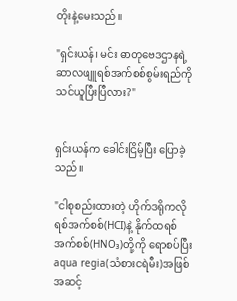တိုးနဲ့မေးသည်။

"ရှင်းယန်၊ မင်း ဓာတုဗေဒဌာနရဲ့ ဆာလဖျူရစ်အက်စစ်စွမ်းရည်ကို သင်ယူပြီးပြီလား?"


ရှင်းယန်က ခေါင်းငြိမ့်ပြီး ပြောခဲ့သည်။

"ငါစုစည်းထားတဲ့ ဟိုက်ဒရိုကလိုရစ်အက်စစ်(HCI)နဲ့ နိုက်ထရစ်အက်စစ်(HNO₃)တို့ကို ရောစပ်ပြီး aqua regia(သံစားငရဲမီး)အဖြစ် အဆင့်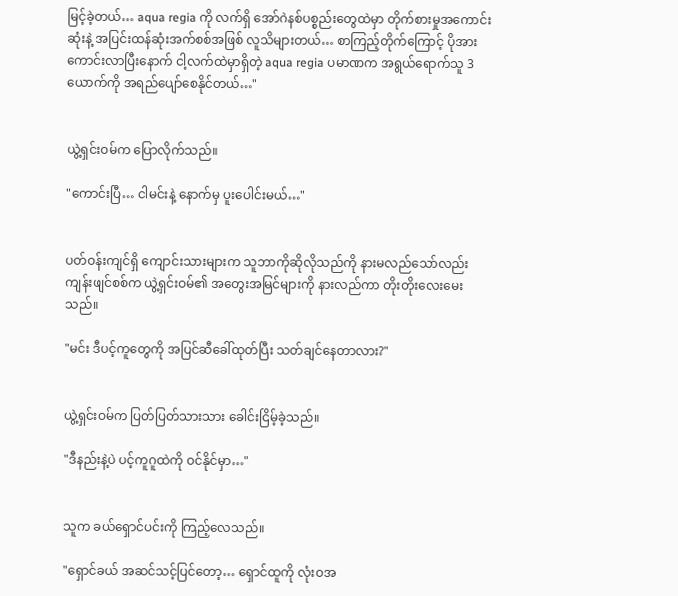မြင့်ခဲ့တယ်… aqua regia ကို လက်ရှိ အော်ဂဲနစ်ပစ္စည်းတွေထဲမှာ တိုက်စားမှုအကောင်းဆုံးနဲ့ အပြင်းထန်ဆုံးအက်စစ်အဖြစ် လူသိများတယ်… စာကြည့်တိုက်ကြောင့် ပိုအားကောင်းလာပြီးနောက် ငါ့လက်ထဲမှာရှိတဲ့ aqua regia ပမာဏက အရွယ်ရောက်သူ 3 ယောက်ကို အရည်ပျော်စေနိုင်တယ်…"


ယွဲ့ရှင်းဝမ်က ပြောလိုက်သည်။

"ကောင်းပြီ… ငါမင်းနဲ့ နောက်မှ ပူးပေါင်းမယ်…"


ပတ်ဝန်းကျင်ရှိ ကျောင်းသားများက သူဘာကိုဆိုလိုသည်ကို နားမလည်သော်လည်း ကျန်းဖျင်စစ်က ယွဲ့ရှင်းဝမ်၏ အတွေးအမြင်များကို နားလည်ကာ တိုးတိုးလေးမေးသည်။

"မင်း ဒီပင့်ကူတွေကို အပြင်ဆီခေါ်ထုတ်ပြီး သတ်ချင်နေတာလား?"


ယွဲ့ရှင်းဝမ်က ပြတ်ပြတ်သားသား ခေါင်းငြိမ့်ခဲ့သည်။

"ဒီနည်းနဲ့ပဲ ပင့်ကူဂူထဲကို ဝင်နိုင်မှာ…"


သူက ခယ်ရှောင်ပင်းကို ကြည့်လေသည်။

"ရှောင်ခယ် အဆင်သင့်ပြင်တော့… ရှောင်ထူကို လုံးဝအ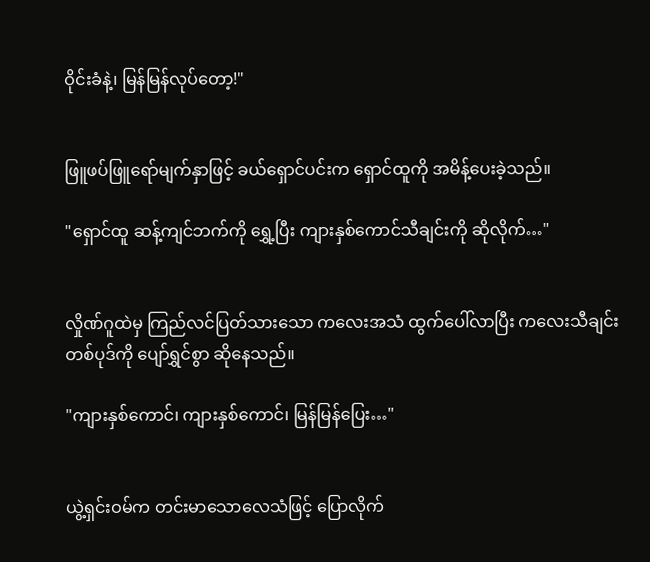ဝိုင်းခံနဲ့၊ မြန်မြန်လုပ်တော့!"


ဖြူဖပ်ဖြူရော်မျက်နှာဖြင့် ခယ်ရှောင်ပင်းက ရှောင်ထူကို အမိန့်ပေးခဲ့သည်။

"ရှောင်ထူ ဆန့်ကျင်ဘက်ကို ရွှေ့ပြီး ကျားနှစ်ကောင်သီချင်းကို ဆိုလိုက်…"


လှိုဏ်ဂူထဲမှ ကြည်လင်ပြတ်သားသော ကလေးအသံ ထွက်ပေါ်လာပြီး ကလေးသီချင်းတစ်ပုဒ်ကို ပျော်ရွှင်စွာ ဆိုနေသည်။

"ကျားနှစ်ကောင်၊ ကျားနှစ်ကောင်၊ မြန်မြန်ပြေး…"


ယွဲ့ရှင်းဝမ်က တင်းမာသောလေသံဖြင့် ပြောလိုက်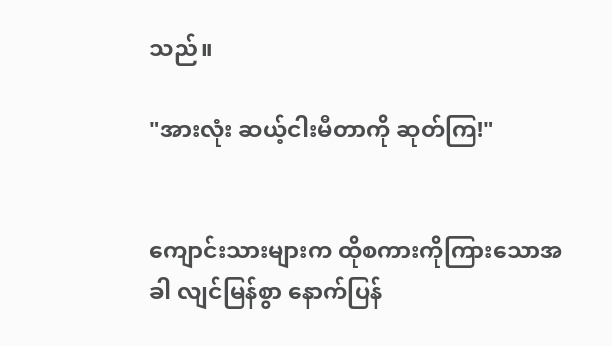သည်။

"အားလုံး ဆယ့်ငါးမီတာကို ဆုတ်ကြ!"


ကျောင်းသားများက ထိုစကားကိုကြားသောအခါ လျင်မြန်စွာ နောက်ပြန်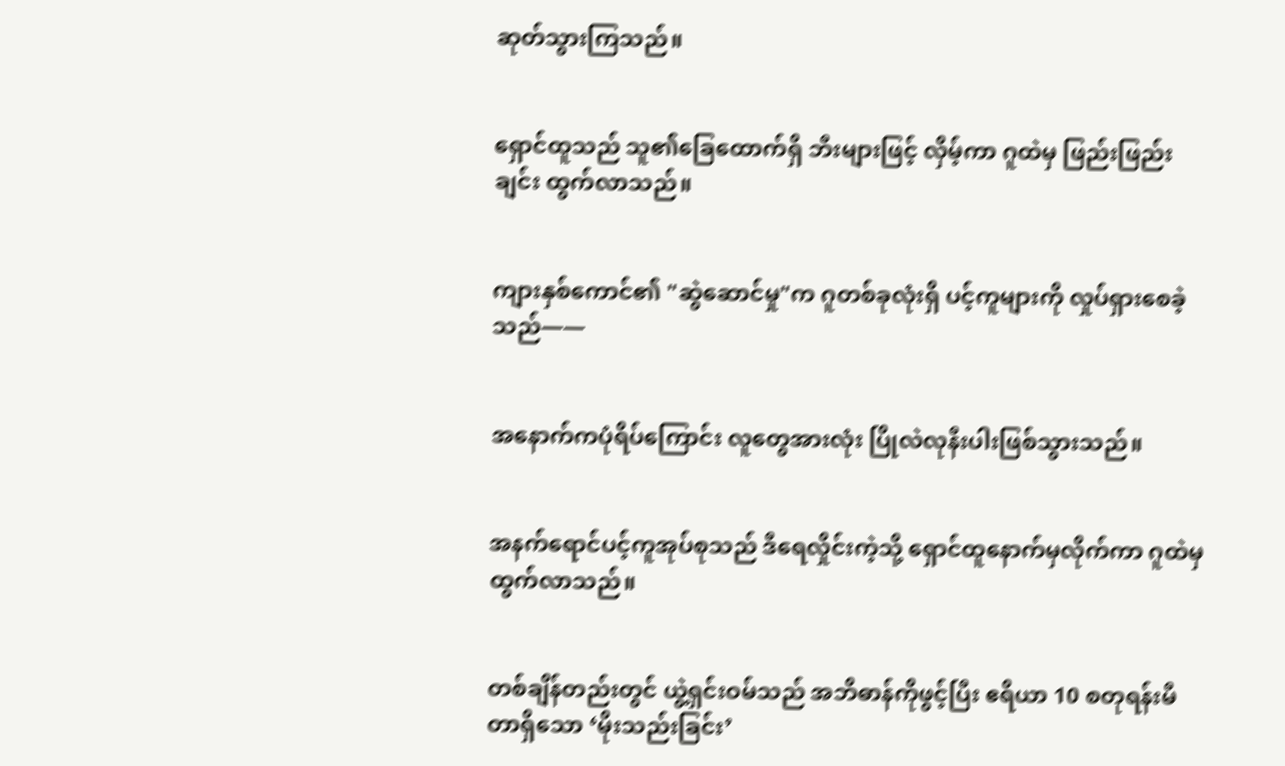ဆုတ်သွားကြသည်။


ရှောင်ထူသည် သူ၏ခြေထောက်ရှိ ဘီးများဖြင့် လှိမ့်ကာ ဂူထဲမှ ဖြည်းဖြည်းချင်း ထွက်လာသည်။


ကျားနှစ်ကောင်၏ "ဆွဲဆောင်မှု"က ဂူတစ်ခုလုံးရှိ ပင့်ကူများကို လှုပ်ရှားစေခဲ့သည်——


အနောက်ကပုံရိပ်ကြောင်း လူတွေအားလုံး ပြိုလဲလုနီးပါးဖြစ်သွားသည်။


အနက်ရောင်ပင့်ကူအုပ်စုသည် ဒီရေလှိုင်းကဲ့သို့ ရှောင်ထူနောက်မှလိုက်ကာ ဂူထဲမှ ထွက်လာသည်။


တစ်ချိန်တည်းတွင် ယွဲ့ရှင်းဝမ်သည် အဘိဓာန်ကိုဖွင့်ပြီး ဧရိယာ 10 စတုရန်းမီတာရှိသော ‘မိုးသည်းခြင်း’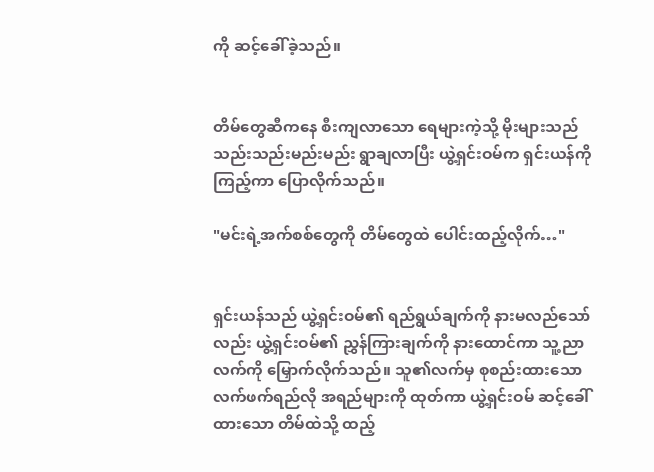ကို ဆင့်ခေါ်ခဲ့သည်။


တိမ်တွေဆီကနေ စီးကျလာသော ရေများကဲ့သို့ မိုးများသည် သည်းသည်းမည်းမည်း ရွာချလာပြီး ယွဲ့ရှင်းဝမ်က ရှင်းယန်ကို ကြည့်ကာ ပြောလိုက်သည်။

"မင်းရဲ့အက်စစ်တွေကို တိမ်တွေထဲ ပေါင်းထည့်လိုက်…"


ရှင်းယန်သည် ယွဲ့ရှင်းဝမ်၏ ရည်ရွယ်ချက်ကို နားမလည်သော်လည်း ယွဲ့ရှင်းဝမ်၏ ညွှန်ကြားချက်ကို နားထောင်ကာ သူ့ညာလက်ကို မြှောက်လိုက်သည်။ သူ၏လက်မှ စုစည်းထားသော လက်ဖက်ရည်လို အရည်များကို ထုတ်ကာ ယွဲ့ရှင်းဝမ် ဆင့်ခေါ်ထားသော တိမ်ထဲသို့ ထည့်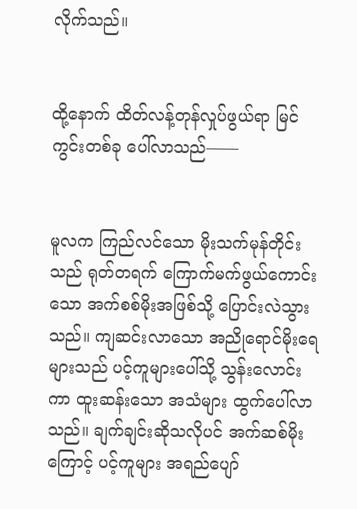လိုက်သည်။


ထို့နောက် ထိတ်လန့်တုန်လှုပ်ဖွယ်ရာ မြင်ကွင်းတစ်ခု ပေါ်လာသည်——


မူလက ကြည်လင်သော မိုးသက်မုန်တိုင်းသည် ရုတ်တရက် ကြောက်မက်ဖွယ်ကောင်းသော အက်စစ်မိုးအဖြစ်သို့ ပြောင်းလဲသွားသည်။ ကျဆင်းလာသော အညိုရောင်မိုးရေများသည် ပင့်ကူများပေါ်သို့ သွန်းလောင်းကာ ထူးဆန်းသော အသံများ ထွက်ပေါ်လာသည်။ ချက်ချင်းဆိုသလိုပင် အက်ဆစ်မိုးကြောင့် ပင့်ကူများ အရည်ပျော်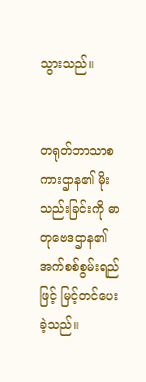သွားသည်။


တရုတ်ဘာသာစကားဌာန၏ မိုးသည်းခြင်းကို ဓာတုဗေဒဌာန၏ အက်စစ်စွမ်းရည်ဖြင့် မြင့်တင်ပေးခဲ့သည်။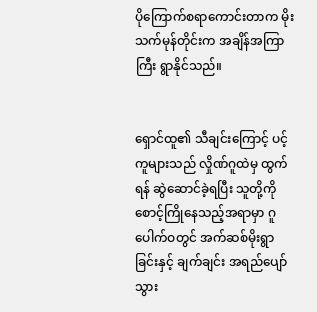ပိုကြောက်စရာကောင်းတာက မိုးသက်မုန်တိုင်းက အချိန်အကြာကြီး ရွာနိုင်သည်။


ရှောင်ထူ၏ သီချင်းကြောင့် ပင့်ကူများသည် လှိုဏ်ဂူထဲမှ ထွက်ရန် ဆွဲဆောင်ခဲ့ရပြီး သူတို့ကို စောင့်ကြိုနေသည့်အရာမှာ ဂူပေါက်ဝတွင် အက်ဆစ်မိုးရွာခြင်းနှင့် ချက်ချင်း အရည်ပျော်သွား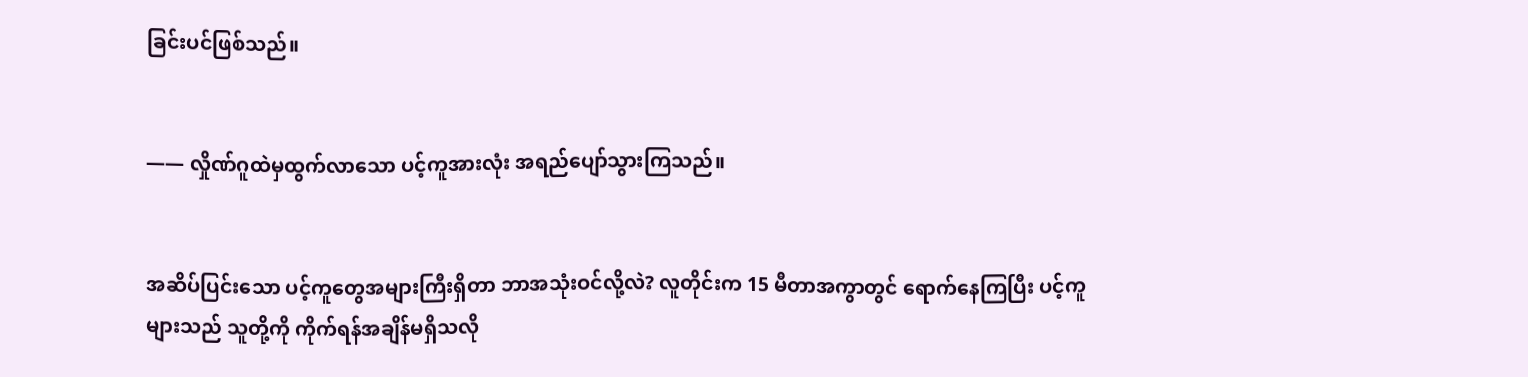ခြင်းပင်ဖြစ်သည်။


—— လှိုဏ်ဂူထဲမှထွက်လာသော ပင့်ကူအားလုံး အရည်ပျော်သွားကြသည်။


အဆိပ်ပြင်းသော ပင့်ကူတွေအများကြီးရှိတာ ဘာအသုံးဝင်လို့လဲ? လူတိုင်းက 15 မီတာအကွာတွင် ရောက်နေကြပြီး ပင့်ကူများသည် သူတို့ကို ကိုက်ရန်အချိန်မရှိသလို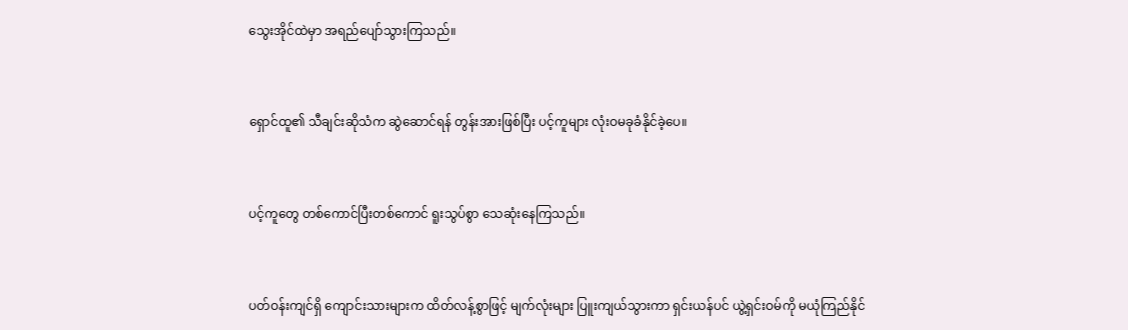သွေး‌အိုင်ထဲမှာ အရည်ပျော်သွားကြသည်။


ရှောင်ထူ၏ သီချင်းဆိုသံက ဆွဲဆောင်ရန် တွန်းအားဖြစ်ပြီး ပင့်ကူများ လုံးဝမခုခံနိုင်ခဲ့ပေ။


ပင့်ကူတွေ တစ်ကောင်ပြီးတစ်ကောင် ရူးသွပ်စွာ သေဆုံးနေကြသည်။


ပတ်ဝန်းကျင်ရှိ ကျောင်းသားများက ထိတ်လန့်စွာဖြင့် မျက်လုံးများ ပြူးကျယ်သွားကာ ရှင်းယန်ပင် ယွဲ့ရှင်းဝမ်ကို မယုံကြည်နိုင်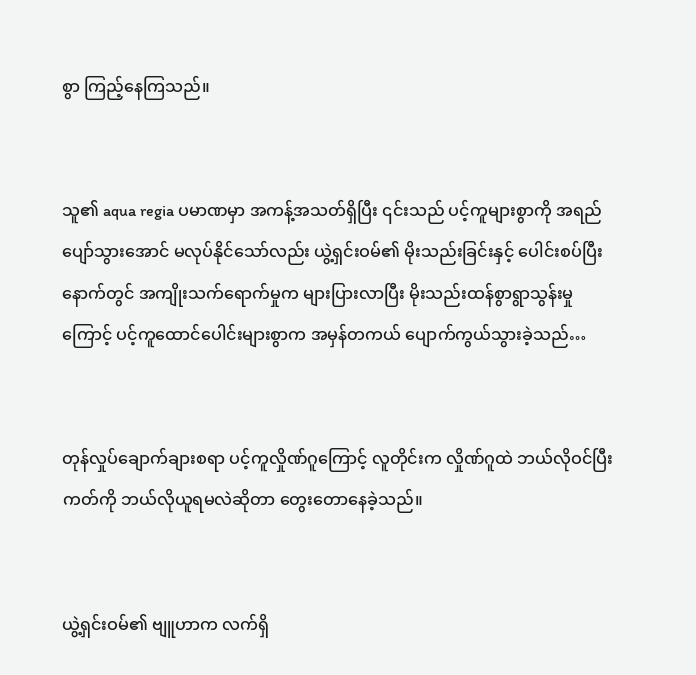စွာ ကြည့်နေကြသည်။


သူ၏ aqua regia ပမာဏမှာ အကန့်အသတ်ရှိပြီး ၎င်းသည် ပင့်ကူများစွာကို အရည်ပျော်သွားအောင် မလုပ်နိုင်သော်လည်း ယွဲ့ရှင်းဝမ်၏ မိုးသည်းခြင်းနှင့် ပေါင်းစပ်ပြီးနောက်တွင် အကျိုးသက်ရောက်မှုက များပြားလာပြီး မိုးသည်းထန်စွာရွာသွန်းမှုကြောင့် ပင့်ကူထောင်ပေါင်းများစွာက အမှန်တကယ် ပျောက်ကွယ်သွားခဲ့သည်…


တုန်လှုပ်ချောက်ချားစရာ ပင့်ကူလှိုဏ်ဂူကြောင့် လူတိုင်းက လှိုဏ်ဂူထဲ ဘယ်လိုဝင်ပြီး ကတ်ကို ဘယ်လိုယူရမလဲဆိုတာ တွေးတောနေခဲ့သည်။


ယွဲ့ရှင်းဝမ်၏ ဗျူဟာက လက်ရှိ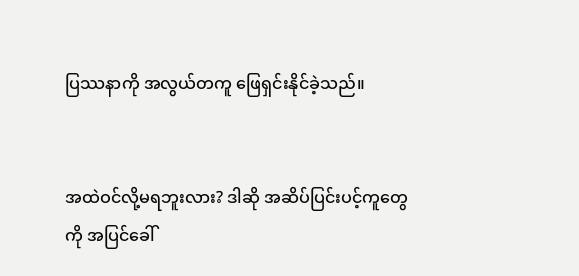ပြဿနာကို အလွယ်တကူ ဖြေရှင်းနိုင်ခဲ့သည်။


အထဲဝင်လို့မရဘူးလား? ဒါဆို အဆိပ်ပြင်းပင့်ကူတွေကို အပြင်ခေါ်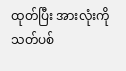ထုတ်ပြီး အားလုံးကို သတ်ပစ်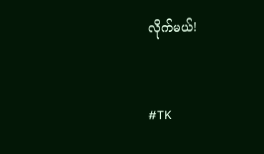လိုက်မယ်!


#TK